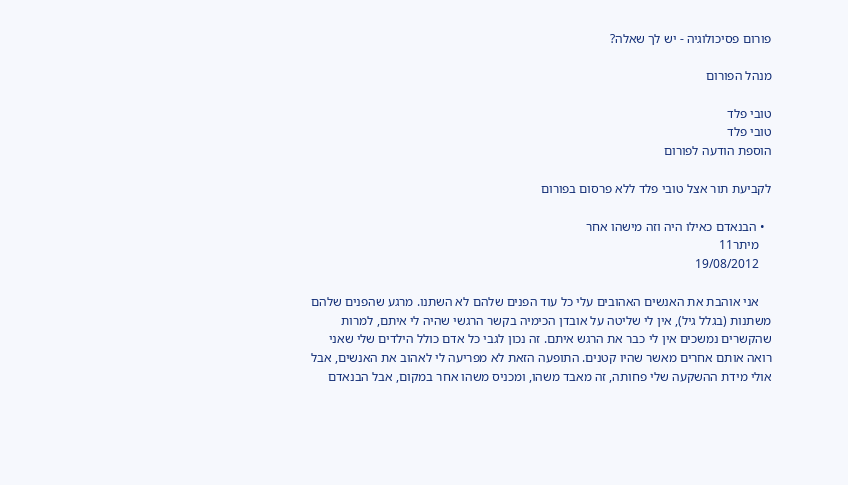פורום פסיכולוגיה - יש לך שאלה?

מנהל הפורום

טובי פלד
טובי פלד
הוספת הודעה לפורום

לקביעת תור אצל טובי פלד ללא פרסום בפורום

  • הבנאדם כאילו היה וזה מישהו אחר
    מיתר11
    19/08/2012

    אני אוהבת את האנשים האהובים עלי כל עוד הפנים שלהם לא השתנו. מרגע שהפנים שלהם משתנות (בגלל גיל), אין לי שליטה על אובדן הכימיה בקשר הרגשי שהיה לי איתם, למרות שהקשרים נמשכים אין לי כבר את הרגש איתם. זה נכון לגבי כל אדם כולל הילדים שלי שאני רואה אותם אחרים מאשר שהיו קטנים. התופעה הזאת לא מפריעה לי לאהוב את האנשים, אבל אולי מידת ההשקעה שלי פחותה, זה מאבד משהו, ומכניס משהו אחר במקום, אבל הבנאדם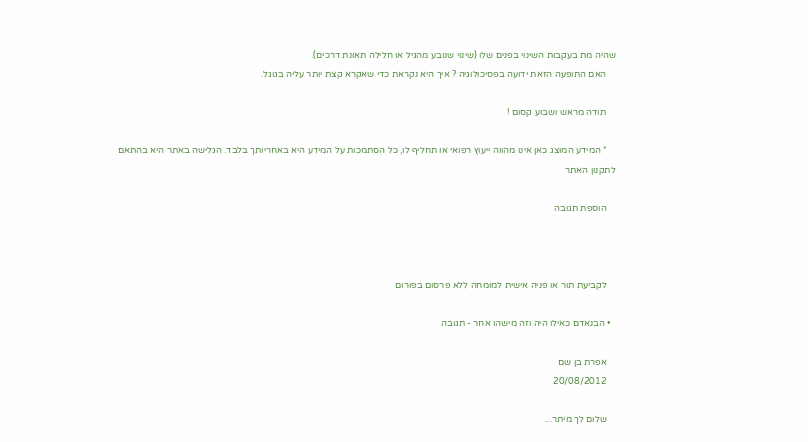שהיה מת בעקבות השינוי בפנים שלו (שינוי שנובע מהגיל או חלילה תאונת דרכים).
    האם התופעה הזאת ידועה בפסיכולוגיה ? איך היא נקראת כדי שאקרא קצת יותר עליה בגוגל.

    תודה מראש ושבוע קסום !

    * המידע המוצג כאן אינו מהווה ייעוץ רפואי או תחליף לו, כל הסתמכות על המידע היא באחריותך בלבד. הגלישה באתר היא בהתאם לתקנון האתר

    הוספת תגובה



    לקביעת תור או פניה אישית למומחה ללא פרסום בפורום

  • הבנאדם כאילו היה וזה מישהו אחר - תגובה

    אפרת בן שם
    20/08/2012

    שלום לך מיתר...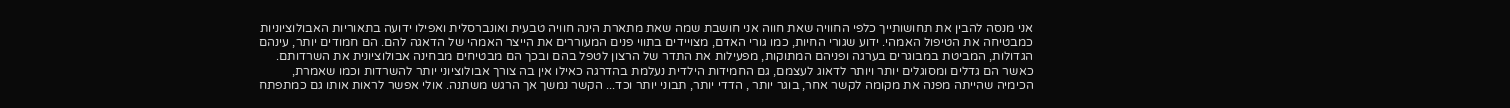אני מנסה להבין את תחושותייך כלפי החוויה שאת חווה אני חושבת שמה שאת מתארת הינה חוויה טבעית ואונברסלית ואפילו ידועה בתאוריות האבולוציוניות כמבטיחה את הטיפול האמהי. ידוע שגורי החיות, כמו גורי האדם, מצויידים בתווי פנים המעוררים את הייצר האמהי של הדאגה להם. הם חמודים יותר, עינהם הגדולות, המביטת במבוגרים בערגה ופניהם המתוקות, מפעילות את התדר של הרצון לטפל בהם ובכך הם מבטיחים מבחינה אבולוציונית את השרדותם. כאשר הם גדלים ומסוגלים יותר ויותר לדאוג לעצמם, גם החמידות הילדית נעלמת בהדרגה כאילו אין בה צורך אבולוציוני יותר להשרדות וכמו שאמרת, הכימיה שהייתה מפנה את מקומה לקשר אחר, בוגר יותר , הדדי יותר, תבוני יותר וכד... הקשר נמשך אך הרגש משתנה. אולי אפשר לראות אותו גם כמתפתח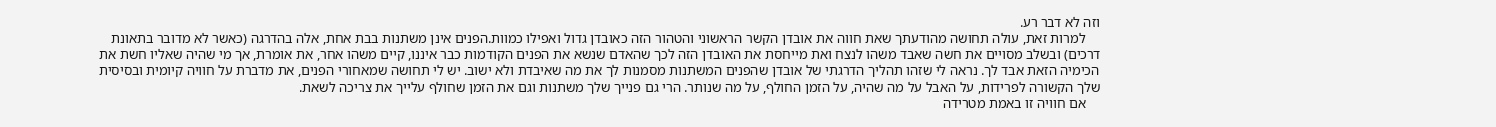וזה לא דבר רע.
    למרות זאת, עולה תחושה מהודעתך שאת חווה את אובדן הקשר הראשוני והטהור הזה כאובדן גדול ואפילו כמוות.הפנים אינן משתנות בבת אחת, אלה בהדרגה (כאשר לא מדובר בתאונת דרכים) ובשלב מסויים את חשה שאבד משהו לנצח ואת מייחסת את האובדן הזה לכך שהאדם שנשא את הפנים הקודמות כבר איננו, קיים משהו אחר, את אומרת, אך מי שהיה שאליו חשת את הכימיה הזאת אבד לך. נראה לי שזהו תהליך הדרגתי של אובדן שהפנים המשתנות מסמנות לך את מה שאיבדת ולא ישוב. יש לי תחושה שמאחורי הפנים, את מדברת על חוויה קיומית ובסיסית שלך הקשורה לפרידות, על האבל על מה שהיה, על הזמן החולף, על מה שנותר. הרי גם פנייך שלך משתנות וגם את הזמן שחולף עלייך את צריכה לשאת.
    אם חוויה זו באמת מטרידה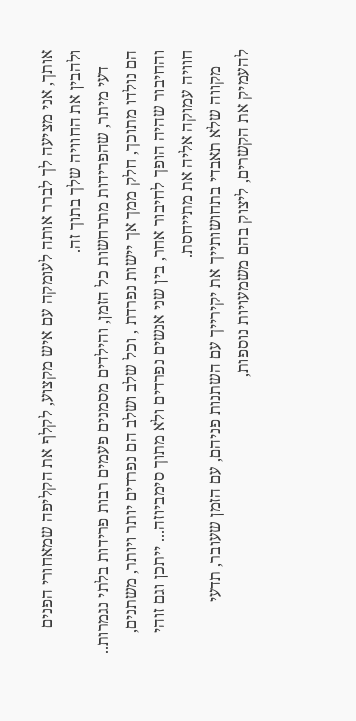אותך, אני מציעה לך לברר אותה לעומקה עם איש מקצוע, לקלף את הקליפה שמאחורי הפנים ולהבין את החוויה שלך בתוך זה.
    דעי מיתר, שהפרידות מתרחשות כל הזמן, והילדים מסמנים פעמים רבות פרידות בלתי נגמרות.. הם נולדו מתוכך, חלק ממך אך יישות נפרדת , וכל שלב ושלב הם נפרדים יותר ויותר, משתנים, והחיבור שהיה הופך לחיבור אחר, בין שני אנשים נפרדים ולא מתוך סימביוזה... ייתכן וגם זוהי חוויה עמוקה אליה את מתייחסת.
    מקווה שלא תאבדי בתחושותייך את יקירייך עם השתנות פניהם, עם הזמן שעובר, תדעי להעמיק את הקשרים, ליצוק בהם משמעויות נוספות,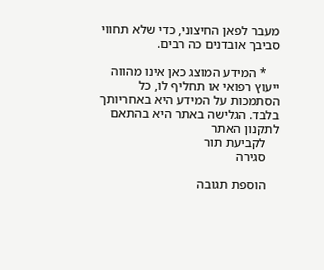מעבר לפאן החיצוני, כדי שלא תחווי סביבך אובדנים כה רבים.

    * המידע המוצג כאן אינו מהווה ייעוץ רפואי או תחליף לו, כל הסתמכות על המידע היא באחריותך בלבד. הגלישה באתר היא בהתאם לתקנון האתר
    לקביעת תור
    סגירה

    הוספת תגובה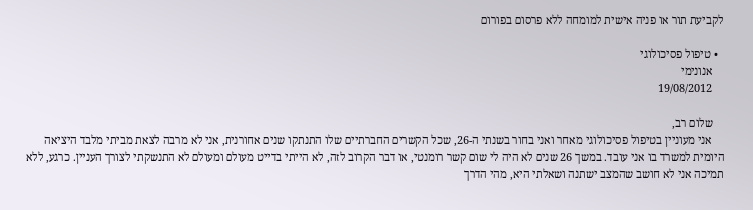לקביעת תור או פניה אישית למומחה ללא פרסום בפורום

  • טיפול פסיכולוגי
    אנונימי
    19/08/2012

    שלום רב,
    אני מעוניין בטיפול פסיכולוגי מאחר ואני בחור בשנתי ה-26, שכל הקשרים החברתיים שלו התנתקו שנים אחורנית, אני לא מרבה לצאת מביתי מלבד היציאה היומית למשרד בו אני עובד. במשך 26 שנים לא היה לי שום קשר רומנטי, או דבר הקרוב לזה, לא הייתי בדייט מעולם ומעולם לא התנשקתי לצורך העניין. כרגע, ללא תמיכה אני לא חושב שהמצב ישתנה ושאלתי היא, מהי הדרך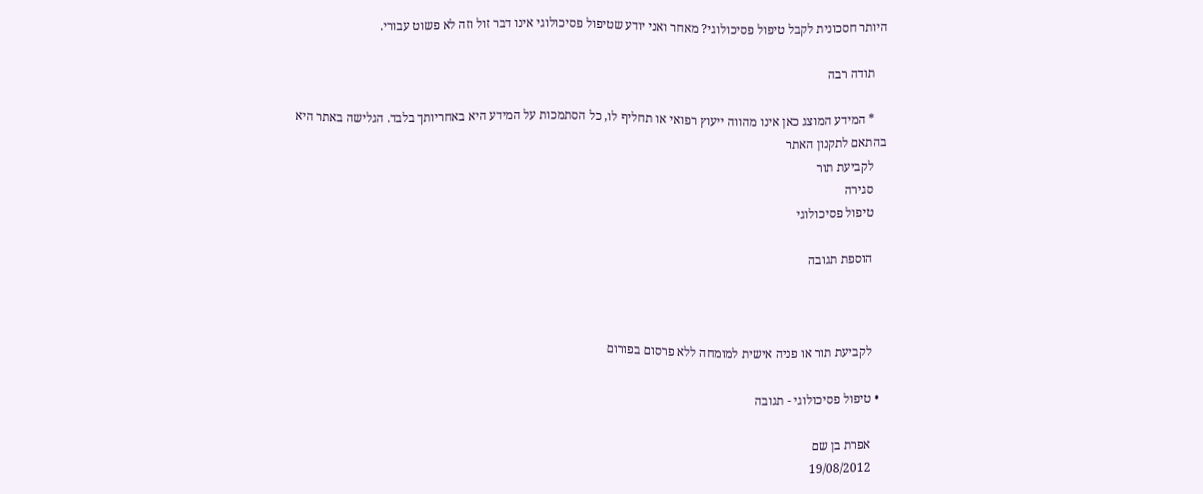היותר חסכונית לקבל טיפול פסיכולוגי? מאחר ואני יודע שטיפול פסיכולוגי אינו דבר זול וזה לא פשוט עבורי.

    תודה רבה

    * המידע המוצג כאן אינו מהווה ייעוץ רפואי או תחליף לו, כל הסתמכות על המידע היא באחריותך בלבד. הגלישה באתר היא בהתאם לתקנון האתר
    לקביעת תור
    סגירה
    טיפול פסיכולוגי

    הוספת תגובה



    לקביעת תור או פניה אישית למומחה ללא פרסום בפורום

  • טיפול פסיכולוגי - תגובה

    אפרת בן שם
    19/08/2012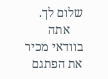שלום לך.
    אתה בוודאי מכיר את הפתגם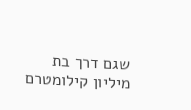שגם דרך בת מיליון קילומטרם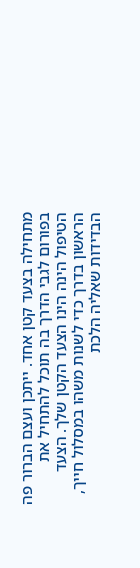מתחילה בצעד קטן אחד. ייתכן ועצם הברור פה בפורום לגבי הדרך בה תוכל להתחיל את הטיפול הינה הינו הצעד הקטן שלך. הצעד הראשון בדרך כדי לשנות משהו במסלול חייך, הבדידות שאליה הלכת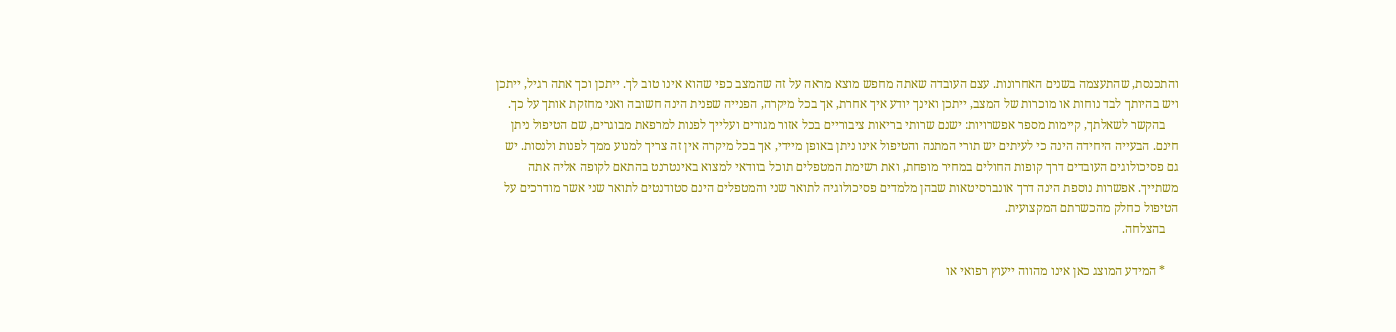והתכנסת, שהתעצמה בשנים האחרונות. עצם העובדה שאתה מחפש מוצא מראה על זה שהמצב כפי שהוא אינו טוב לך. ייתכן וכך אתה רגיל, ייתכן ויש בהיותך לבד נוחות או מוכרות של המצב, ייתכן ואינך יודע איך אחרת, אך בכל מיקרה, הפנייה שפנית הינה חשובה ואני מחזקת אותך על כך.
    בהקשר לשאלתך, קיימות מספר אפשרויות: ישנם שרותי בריאות ציבוריים בכל אזור מגורים ועלייך לפנות למרפאת מבוגרים, שם הטיפול ניתן חינם. הבעייה היחידה הינה כי לעיתים יש תורי המתנה והטיפול אינו ניתן באופן מיידי, אך בכל מיקרה אין זה צריך למנוע ממך לפנות ולנסות. יש גם פסיכולוגים העובדים דרך קופות החולים במחיר מופחת, ואת רשימת המטפלים תוכל בוודאי למצוא באינטרנט בהתאם לקופה אליה אתה משתייך. אפשרות נוספת הינה דרך אונברסיטאות שבהן מלמדים פסיכולוגיה לתואר שני והמטפלים הינם סטודנטים לתואר שני אשר מודרכים על הטיפול כחלק מהכשרתם המקצועית.
    בהצלחה.

    * המידע המוצג כאן אינו מהווה ייעוץ רפואי או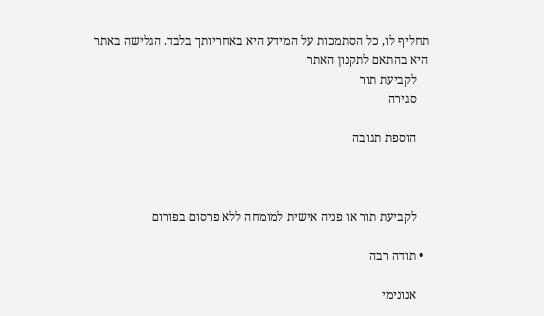תחליף לו, כל הסתמכות על המידע היא באחריותך בלבד. הגלישה באתר היא בהתאם לתקנון האתר
    לקביעת תור
    סגירה

    הוספת תגובה



    לקביעת תור או פניה אישית למומחה ללא פרסום בפורום

  • תודה רבה

    אנונימי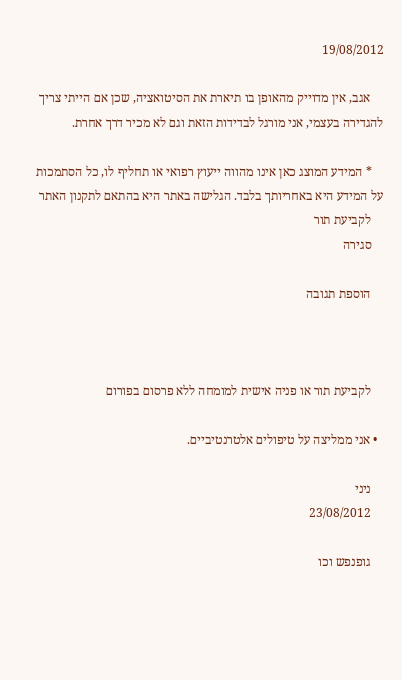19/08/2012

    אגב, אין מדוייק מהאופן בו תיארת את הסיטואציה, שכן אם הייתי צריך להגדירה בעצמי, אני מורגל לבדידות הזאת וגם לא מכיר דרך אחרת.

    * המידע המוצג כאן אינו מהווה ייעוץ רפואי או תחליף לו, כל הסתמכות על המידע היא באחריותך בלבד. הגלישה באתר היא בהתאם לתקנון האתר
    לקביעת תור
    סגירה

    הוספת תגובה



    לקביעת תור או פניה אישית למומחה ללא פרסום בפורום

  • אני ממליצה על טיפולים אלטרנטיביים.

    ניני
    23/08/2012

    גופנפש וכו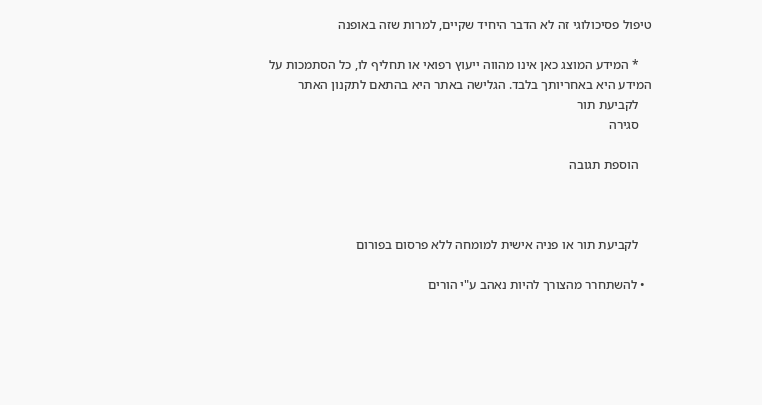טיפול פסיכולוגי זה לא הדבר היחיד שקיים, למרות שזה באופנה

    * המידע המוצג כאן אינו מהווה ייעוץ רפואי או תחליף לו, כל הסתמכות על המידע היא באחריותך בלבד. הגלישה באתר היא בהתאם לתקנון האתר
    לקביעת תור
    סגירה

    הוספת תגובה



    לקביעת תור או פניה אישית למומחה ללא פרסום בפורום

  • להשתחרר מהצורך להיות נאהב ע"י הורים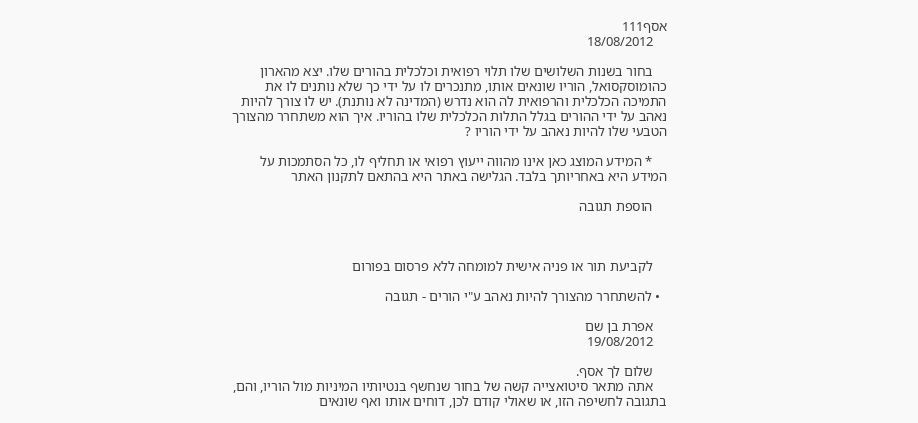אסף111
    18/08/2012

    בחור בשנות השלושים שלו תלוי רפואית וכלכלית בהורים שלו. יצא מהארון כהומוסקסואל, הוריו שונאים אותו, מתנכרים לו על ידי כך שלא נותנים לו את התמיכה הכלכלית והרפואית לה הוא נדרש (המדינה לא נותנת). יש לו צורך להיות נאהב על ידי ההורים בגלל התלות הכלכלית שלו בהוריו. איך הוא משתחרר מהצורך הטבעי שלו להיות נאהב על ידי הוריו ?

    * המידע המוצג כאן אינו מהווה ייעוץ רפואי או תחליף לו, כל הסתמכות על המידע היא באחריותך בלבד. הגלישה באתר היא בהתאם לתקנון האתר

    הוספת תגובה



    לקביעת תור או פניה אישית למומחה ללא פרסום בפורום

  • להשתחרר מהצורך להיות נאהב ע"י הורים - תגובה

    אפרת בן שם
    19/08/2012

    שלום לך אסף.
    אתה מתאר סיטואצייה קשה של בחור שנחשף בנטיותיו המיניות מול הוריו, והם, בתגובה לחשיפה הזו, או שאולי קודם לכן, דוחים אותו ואף שונאים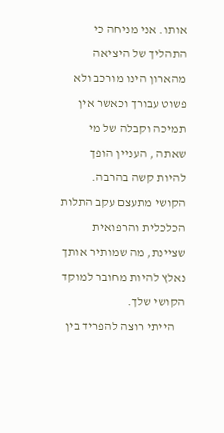אותו. אני מניחה כי התהליך של היציאה מהארון הינו מורכב ולא פשוט עבורך וכאשר אין תמיכה וקבלה של מי שאתה , העניין הופך להיות קשה בהרבה. הקושי מתעצם עקב התלות הכלכלית והרפואית שציינת, מה שמותיר אותך נאלץ להיות מחובר למוקד הקושי שלך.
    הייתי רוצה להפריד בין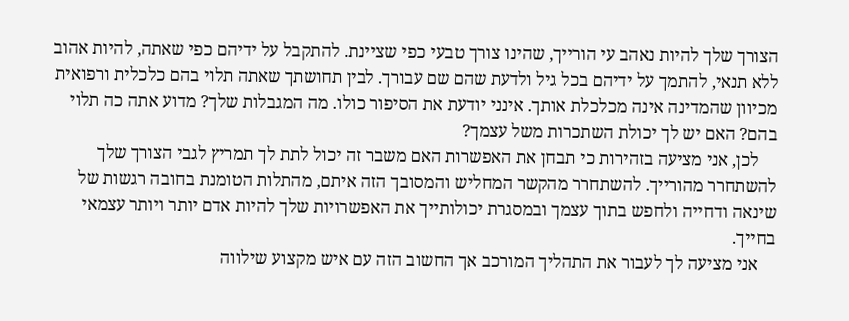הצורך שלך להיות נאהב עי הורייך, שהינו צורך טבעי כפי שציינת. להתקבל על ידיהם כפי שאתה, להיות אהוב ללא תנאי, להתמך על ידיהם בכל גיל ולדעת שהם שם עבורך. לבין תחושתך שאתה תלוי בהם כלכלית ורפואית מכיוון שהמדינה אינה מכלכלת אותך. אינני יודעת את הסיפור כולו. מה המגבלות שלך? מדוע אתה כה תלוי בהם? האם יש לך יכולת השתכרות משל עצמך?
    לכן, אני מציעה בזהירות כי תבחן את האפשרות האם משבר זה יכול לתת לך תמריץ לגבי הצורך שלך להשתחרר מהורייך. להשתחרר מהקשר המחליש והמסובך הזה איתם, מהתלות הטומנת בחובה רגשות של שינאה ודחייה ולחפש בתוך עצמך ובמסגרת יכולותייך את האפשרויות שלך להיות אדם יותר ויותר עצמאי בחייך.
    אני מציעה לך לעבור את התהליך המורכב אך החשוב הזה עם איש מקצוע שילווה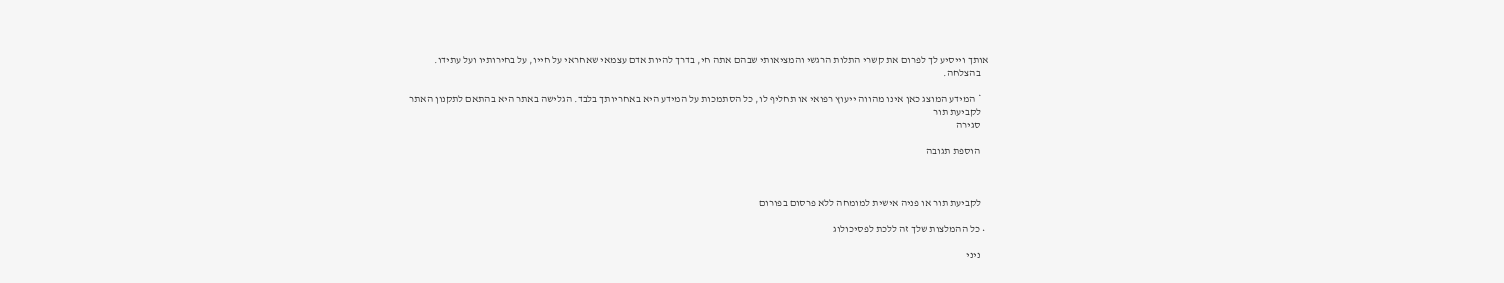אותך וייסיע לך לפרום את קשרי התלות הרגשי והמציאותי שבהם אתה חי, בדרך להיות אדם עצמאי שאחראי על חייו, על בחירותיו ועל עתידו.
    בהצלחה.

    * המידע המוצג כאן אינו מהווה ייעוץ רפואי או תחליף לו, כל הסתמכות על המידע היא באחריותך בלבד. הגלישה באתר היא בהתאם לתקנון האתר
    לקביעת תור
    סגירה

    הוספת תגובה



    לקביעת תור או פניה אישית למומחה ללא פרסום בפורום

  • כל ההמלצות שלך זה ללכת לפסיכולוג

    ניני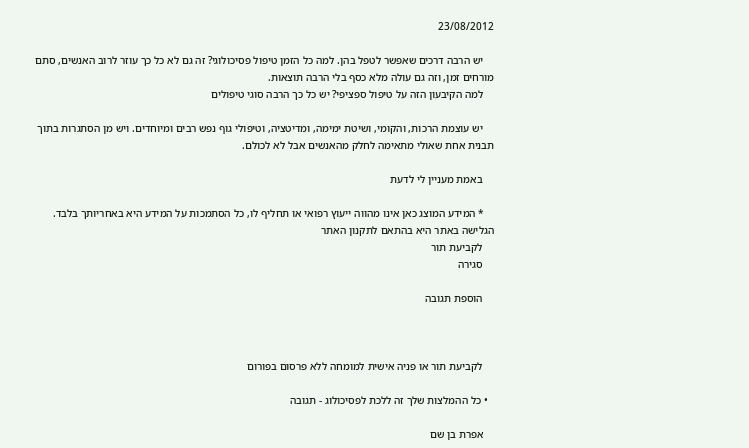23/08/2012

    יש הרבה דרכים שאפשר לטפל בהן. למה כל הזמן טיפול פסיכולוגי? זה גם לא כל כך עוזר לרוב האנשים, סתם מורחים זמן, וזה גם עולה מלא כסף בלי הרבה תוצאות.
    למה הקיבעון הזה על טיפול ספציפי? יש כל כך הרבה סוגי טיפולים

    יש עוצמת הרכות, והקומי, ושיטת ימימה, ומדיטציה, וטיפולי גוף נפש רבים ומיוחדים. ויש מן הסתגרות בתוך תבנית אחת שאולי מתאימה לחלק מהאנשים אבל לא לכולם.

    באמת מעניין לי לדעת

    * המידע המוצג כאן אינו מהווה ייעוץ רפואי או תחליף לו, כל הסתמכות על המידע היא באחריותך בלבד. הגלישה באתר היא בהתאם לתקנון האתר
    לקביעת תור
    סגירה

    הוספת תגובה



    לקביעת תור או פניה אישית למומחה ללא פרסום בפורום

  • כל ההמלצות שלך זה ללכת לפסיכולוג - תגובה

    אפרת בן שם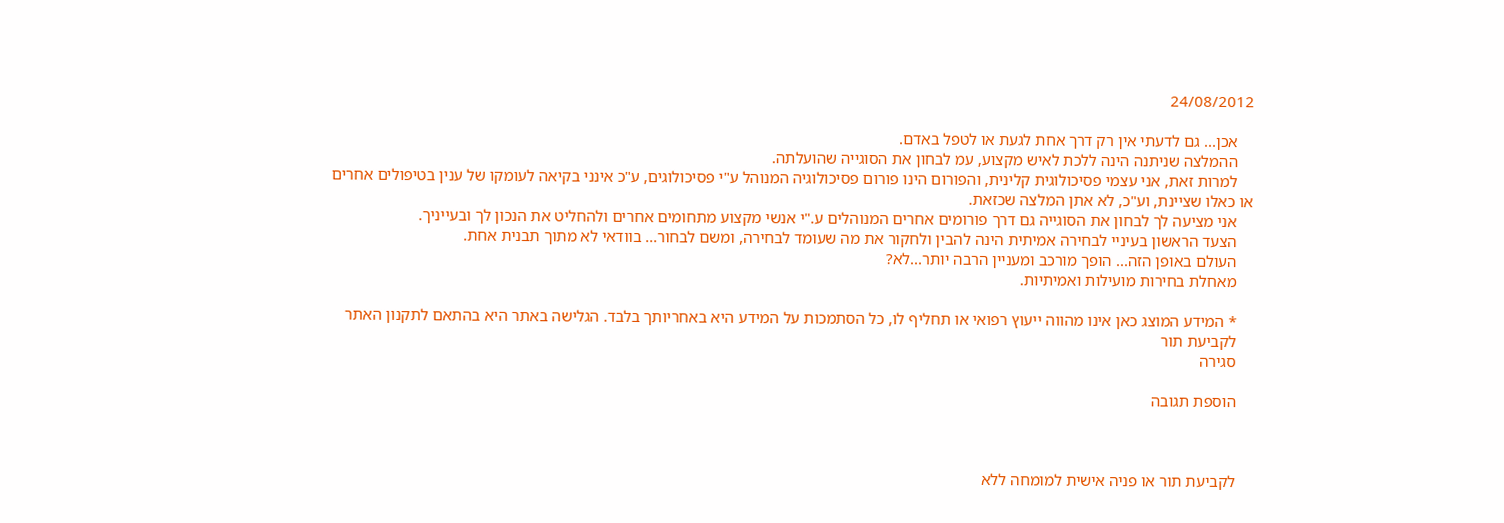24/08/2012

    אכן... גם לדעתי אין רק דרך אחת לגעת או לטפל באדם.
    ההמלצה שניתנה הינה ללכת לאיש מקצוע, עמ לבחון את הסוגייה שהועלתה.
    למרות זאת, אני עצמי פסיכולוגית קלינית, והפורום הינו פורום פסיכולוגיה המנוהל ע"י פסיכולוגים, ע"כ אינני בקיאה לעומקו של ענין בטיפולים אחרים או כאלו שציינת, וע"כ, לא אתן המלצה שכזאת.
    אני מציעה לך לבחון את הסוגייה גם דרך פורומים אחרים המנוהלים ע."י אנשי מקצוע מתחומים אחרים ולהחליט את הנכון לך ובעייניך.
    הצעד הראשון בעיניי לבחירה אמיתית הינה להבין ולחקור את מה שעומד לבחירה, ומשם לבחור... בוודאי לא מתוך תבנית אחת.
    העולם באופן הזה... הופך מורכב ומעניין הרבה יותר...לא?
    מאחלת בחירות מועילות ואמיתיות.

    * המידע המוצג כאן אינו מהווה ייעוץ רפואי או תחליף לו, כל הסתמכות על המידע היא באחריותך בלבד. הגלישה באתר היא בהתאם לתקנון האתר
    לקביעת תור
    סגירה

    הוספת תגובה



    לקביעת תור או פניה אישית למומחה ללא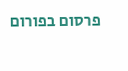פרסום בפורום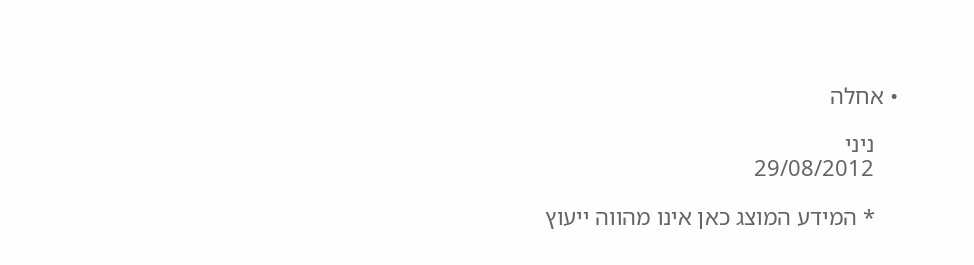• אחלה

    ניני
    29/08/2012

    * המידע המוצג כאן אינו מהווה ייעוץ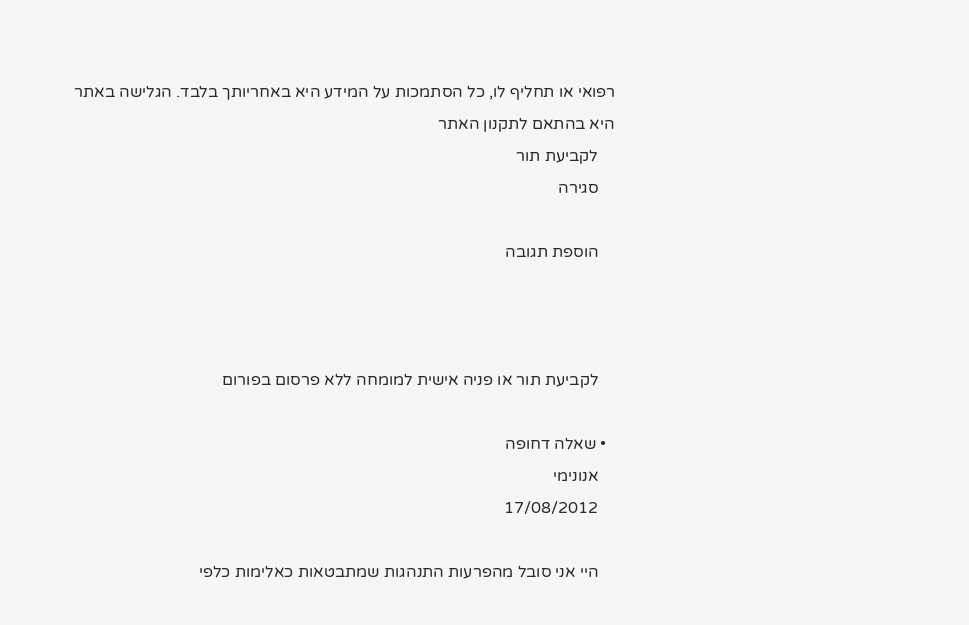רפואי או תחליף לו, כל הסתמכות על המידע היא באחריותך בלבד. הגלישה באתר היא בהתאם לתקנון האתר
    לקביעת תור
    סגירה

    הוספת תגובה



    לקביעת תור או פניה אישית למומחה ללא פרסום בפורום

  • שאלה דחופה
    אנונימי
    17/08/2012

    היי אני סובל מהפרעות התנהגות שמתבטאות כאלימות כלפי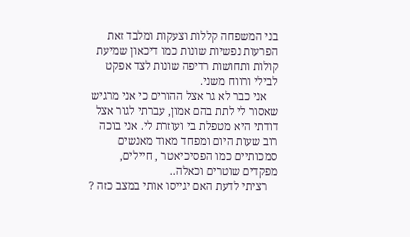בני המשפחה קללות וצעקות ומלבד זאת הפרעות נפשיות שונות כמו דיכאון שמיעת קולות ותחושות רדיפה שונות לצד אפקט לבילי ורווח משני.
    אני כבר לא גר אצל ההורים כי אני מרגיש שאסור לי לתת בהם אמון, עברתי לגור אצל דודתי היא מטפלת בי ועוזרת לי. אני בוכה רוב שעות היום ומפחד מאוד מאנשים סמכותיים כמו הפסיכיאטר , חיילים, מפקדים שוטרים וכאלה..
    רציתי לדעת האם יגייסו אותי במצב כזה ?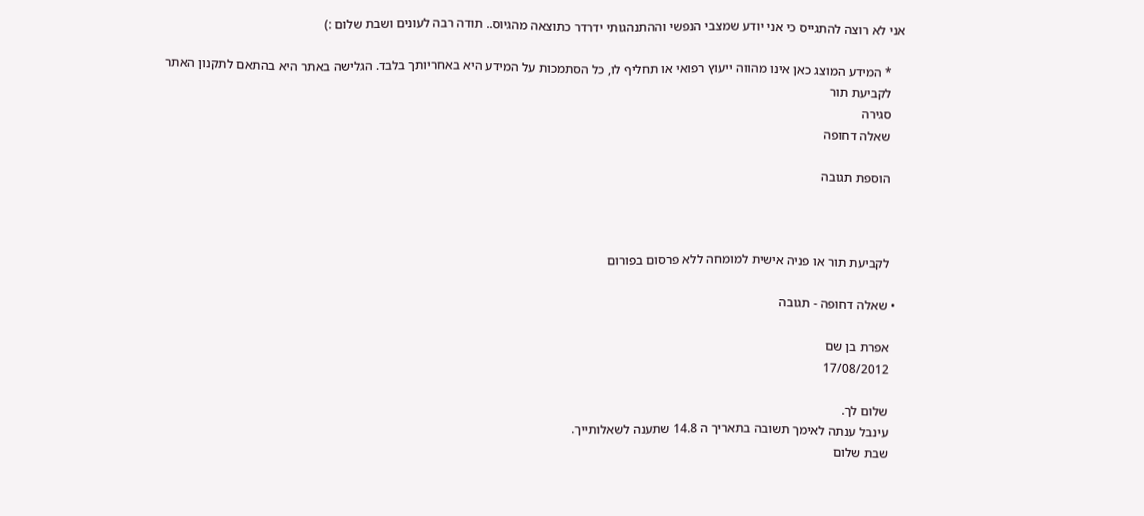אני לא רוצה להתגייס כי אני יודע שמצבי הנפשי וההתנהגותי ידרדר כתוצאה מהגיוס.. תודה רבה לעונים ושבת שלום :)

    * המידע המוצג כאן אינו מהווה ייעוץ רפואי או תחליף לו, כל הסתמכות על המידע היא באחריותך בלבד. הגלישה באתר היא בהתאם לתקנון האתר
    לקביעת תור
    סגירה
    שאלה דחופה

    הוספת תגובה



    לקביעת תור או פניה אישית למומחה ללא פרסום בפורום

  • שאלה דחופה - תגובה

    אפרת בן שם
    17/08/2012

    שלום לך.
    עינבל ענתה לאימך תשובה בתאריך ה 14.8 שתענה לשאלותייך.
    שבת שלום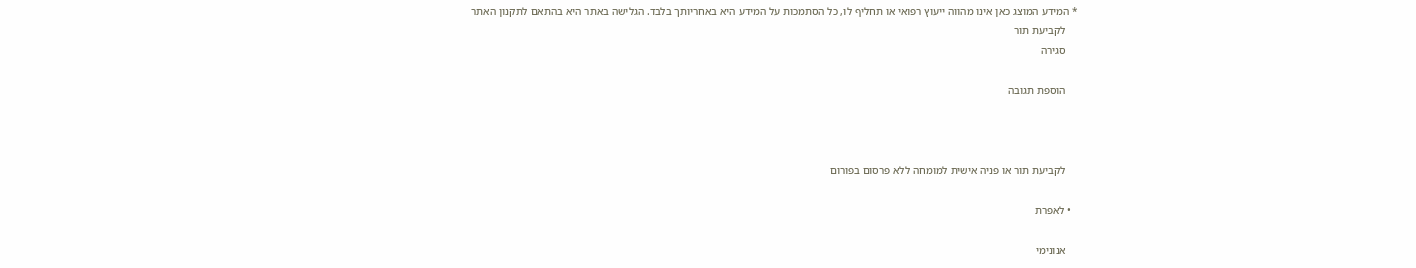* המידע המוצג כאן אינו מהווה ייעוץ רפואי או תחליף לו, כל הסתמכות על המידע היא באחריותך בלבד. הגלישה באתר היא בהתאם לתקנון האתר
    לקביעת תור
    סגירה

    הוספת תגובה



    לקביעת תור או פניה אישית למומחה ללא פרסום בפורום

  • לאפרת

    אנונימי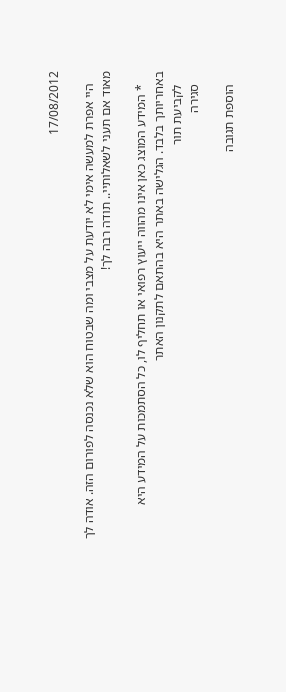17/08/2012

    היי אפרת למעשה אימי לא יודעת על מצבי ומה שבטוח הוא שלא נכנסה לפורום הזה. אודה לך מאוד אם תעני לשאלותיי.. תודה רבה לך!

    * המידע המוצג כאן אינו מהווה ייעוץ רפואי או תחליף לו, כל הסתמכות על המידע היא באחריותך בלבד. הגלישה באתר היא בהתאם לתקנון האתר
    לקביעת תור
    סגירה

    הוספת תגובה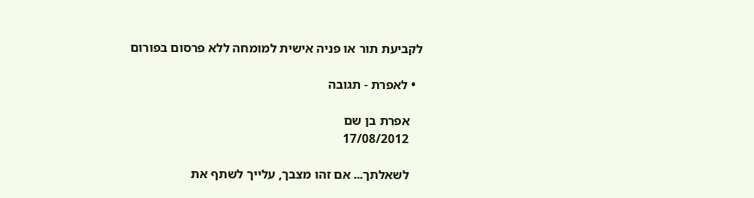לקביעת תור או פניה אישית למומחה ללא פרסום בפורום

  • לאפרת - תגובה

    אפרת בן שם
    17/08/2012

    לשאלתך... אם זהו מצבך, עלייך לשתף את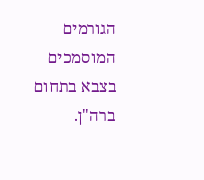הגורמים המוסמכים בצבא בתחום ברה"ן.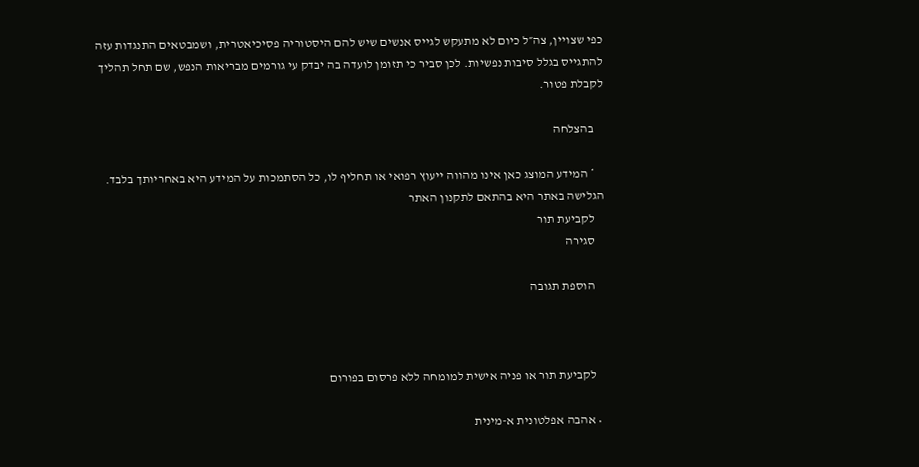כפי שצויין, צה״ל כיום לא מתעקש לגייס אנשים שיש להם היסטוריה פסיכיאטרית, ושמבטאים התנגדות עזה להתגייס בגלל סיבות נפשיות. לכן סביר כי תזומן לועדה בה יבדק עי גורמים מבריאות הנפש, שם תחל תהליך לקבלת פטור.

    בהצלחה

    * המידע המוצג כאן אינו מהווה ייעוץ רפואי או תחליף לו, כל הסתמכות על המידע היא באחריותך בלבד. הגלישה באתר היא בהתאם לתקנון האתר
    לקביעת תור
    סגירה

    הוספת תגובה



    לקביעת תור או פניה אישית למומחה ללא פרסום בפורום

  • אהבה אפלטונית א-מינית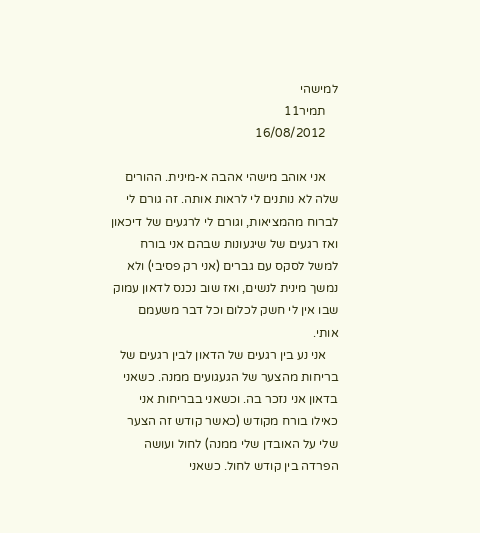למישהי
    תמיר11
    16/08/2012

    אני אוהב מישהי אהבה א-מינית. ההורים שלה לא נותנים לי לראות אותה. זה גורם לי לברוח מהמציאות, וגורם לי לרגעים של דיכאון ואז רגעים של שיגעונות שבהם אני בורח למשל לסקס עם גברים (אני רק פסיבי) ולא נמשך מינית לנשים, ואז שוב נכנס לדאון עמוק שבו אין לי חשק לכלום וכל דבר משעמם אותי.
    אני נע בין רגעים של הדאון לבין רגעים של בריחות מהצער של הגעגועים ממנה. כשאני בדאון אני נזכר בה. וכשאני בבריחות אני כאילו בורח מקודש (כאשר קודש זה הצער שלי על האובדן שלי ממנה) לחול ועושה הפרדה בין קודש לחול. כשאני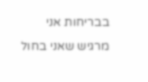בבריחות אני מרגיש שאני בחול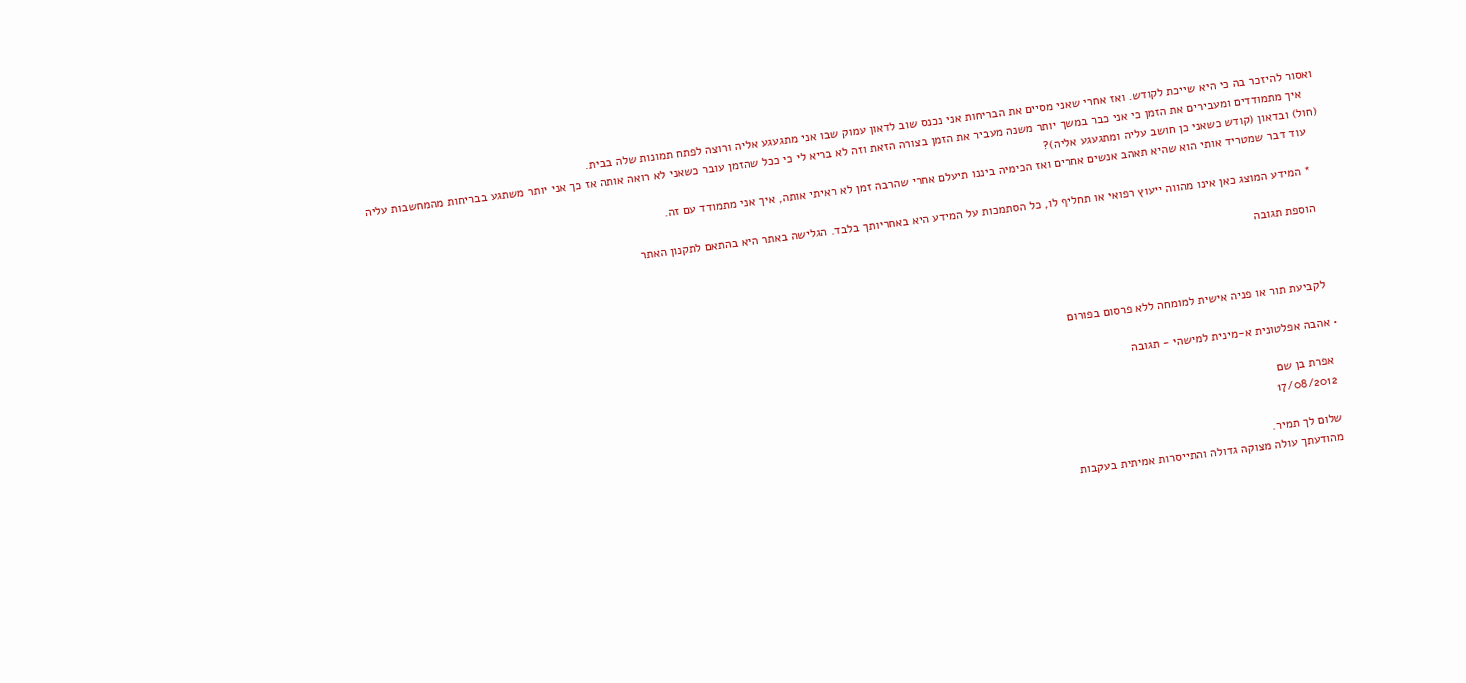ואסור להיזכר בה כי היא שייכת לקודש. ואז אחרי שאני מסיים את הבריחות אני נכנס שוב לדאון עמוק שבו אני מתגעגע אליה ורוצה לפתח תמונות שלה בבית.
    איך מתמודדים ומעבירים את הזמן כי אני כבר במשך יותר משנה מעביר את הזמן בצורה הזאת וזה לא בריא לי כי ככל שהזמן עובר כשאני לא רואה אותה אז כך אני יותר משתגע בבריחות מהמחשבות עליה (חול) ובדאון (קודש כשאני כן חושב עליה ומתגעגע אליה)?
    עוד דבר שמטריד אותי הוא שהיא תאהב אנשים אחרים ואז הכימיה ביננו תיעלם אחרי שהרבה זמן לא ראיתי אותה, איך אני מתמודד עם זה.

    * המידע המוצג כאן אינו מהווה ייעוץ רפואי או תחליף לו, כל הסתמכות על המידע היא באחריותך בלבד. הגלישה באתר היא בהתאם לתקנון האתר

    הוספת תגובה



    לקביעת תור או פניה אישית למומחה ללא פרסום בפורום

  • אהבה אפלטונית א-מינית למישהי - תגובה

    אפרת בן שם
    17/08/2012

    שלום לך תמיר.
    מהודעתך עולה מצוקה גדולה והתייסרות אמיתית בעקבות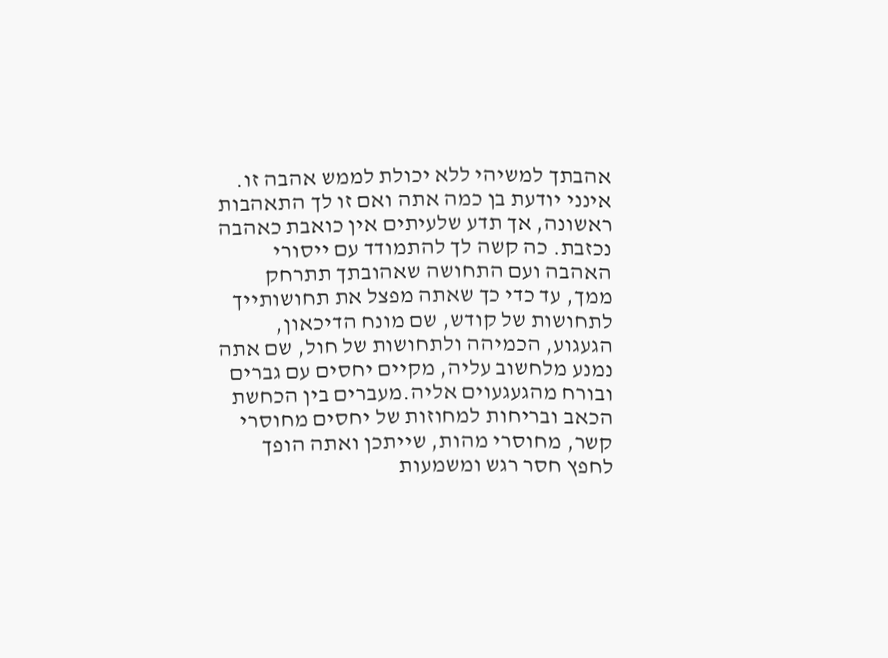אהבתך למשיהי ללא יכולת לממש אהבה זו. אינני יודעת בן כמה אתה ואם זו לך התאהבות ראשונה, אך תדע שלעיתים אין כואבת כאהבה נכזבת. כה קשה לך להתמודד עם ייסורי האהבה ועם התחושה שאהובתך תתרחק ממך, עד כדי כך שאתה מפצל את תחושותייך לתחושות של קודש, שם מונח הדיכאון, הגעגוע, הכמיהה ולתחושות של חול, שם אתה נמנע מלחשוב עליה, מקיים יחסים עם גברים ובורח מהגעגעוים אליה.מעברים בין הכחשת הכאב ובריחות למחוזות של יחסים מחוסרי קשר, מחוסרי מהות, שייתכן ואתה הופך לחפץ חסר רגש ומשמעות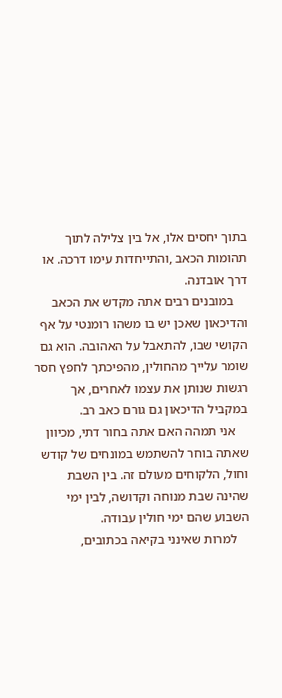בתוך יחסים אלו, אל בין צלילה לתוך תהומות הכאב ,והתייחדות עימו דרכה. או דרך אובדנה.
    במובנים רבים אתה מקדש את הכאב והדיכאון שאכן יש בו משהו רומנטי על אף הקושי שבו, להתאבל על האהובה. הוא גם שומר עלייך מהחולין, מהפיכתך לחפץ חסר רגשות שנותן את עצמו לאחרים, אך במקביל הדיכאון גם גורם כאב רב.
    אני תמהה האם אתה בחור דתי, מכיוון שאתה בוחר להשתמש במונחים של קודש וחול, הלקוחים מעולם זה. בין השבת שהינה שבת מנוחה וקדושה, לבין ימי השבוע שהם ימי חולין עבודה.
    למרות שאינני בקיאה בכתובים,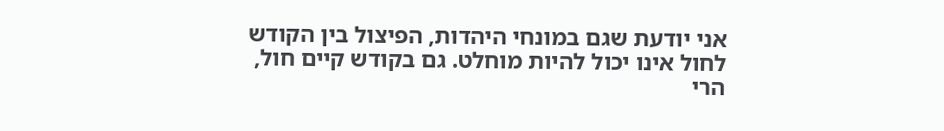אני יודעת שגם במונחי היהדות, הפיצול בין הקודש לחול אינו יכול להיות מוחלט. גם בקודש קיים חול, הרי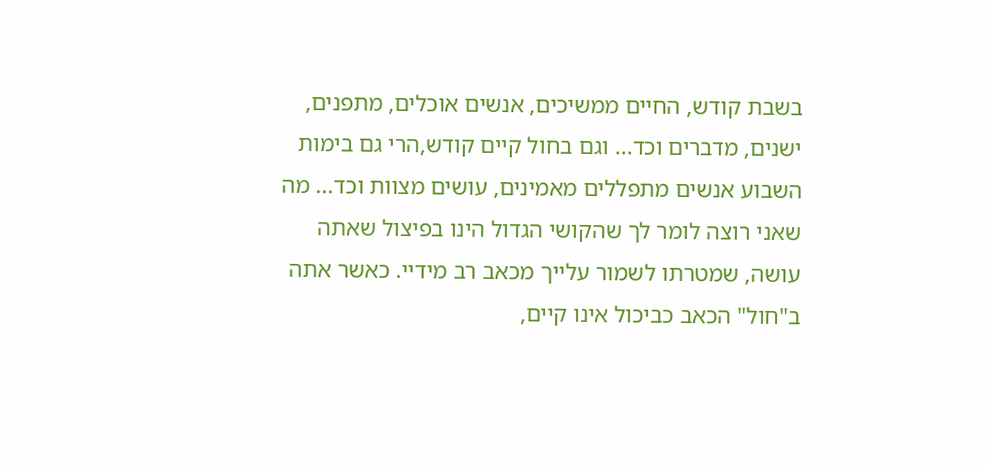בשבת קודש, החיים ממשיכים, אנשים אוכלים, מתפנים, ישנים, מדברים וכד... וגם בחול קיים קודש,הרי גם בימות השבוע אנשים מתפללים מאמינים, עושים מצוות וכד... מה שאני רוצה לומר לך שהקושי הגדול הינו בפיצול שאתה עושה, שמטרתו לשמור עלייך מכאב רב מידיי. כאשר אתה ב"חול" הכאב כביכול אינו קיים,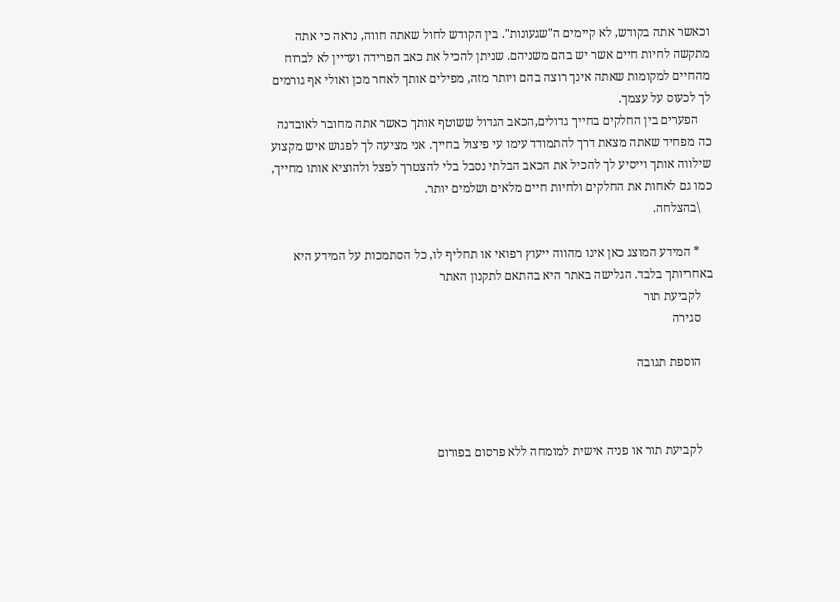וכאשר אתה בקודש, לא קיימים ה"שגעונות". בין הקודש לחול שאתה חווה, נראה כי אתה מתקשה לחיות חיים אשר יש בהם משניהם. שניתן להכיל את כאב הפרידה ועדיין לא לברוח מהחיים למקומות שאתה אינך רוצה בהם ויותר מזה, מפילים אותך לאחר מכן ואולי אף גורמים לך לכעוס על עצמך.
    הפערים בין החלקים בחייך גדולים,הכאב הגדול ששוטף אותך כאשר אתה מחובר לאובדנה כה מפחיד שאתה מצאת דרך להתמודד עימו עי פיצול בחייך. אני מציעה לך לפגוש איש מקצוע שילווה אותך וייסיע לך להכיל את הכאב הבלתי נסבל בלי להצטרך לפצל ולהוציא אותו מחייך, כמו גם לאחות את החלקים ולחיות חיים מלאים ושלמים יותר.
    \בהצלחה.

    * המידע המוצג כאן אינו מהווה ייעוץ רפואי או תחליף לו, כל הסתמכות על המידע היא באחריותך בלבד. הגלישה באתר היא בהתאם לתקנון האתר
    לקביעת תור
    סגירה

    הוספת תגובה



    לקביעת תור או פניה אישית למומחה ללא פרסום בפורום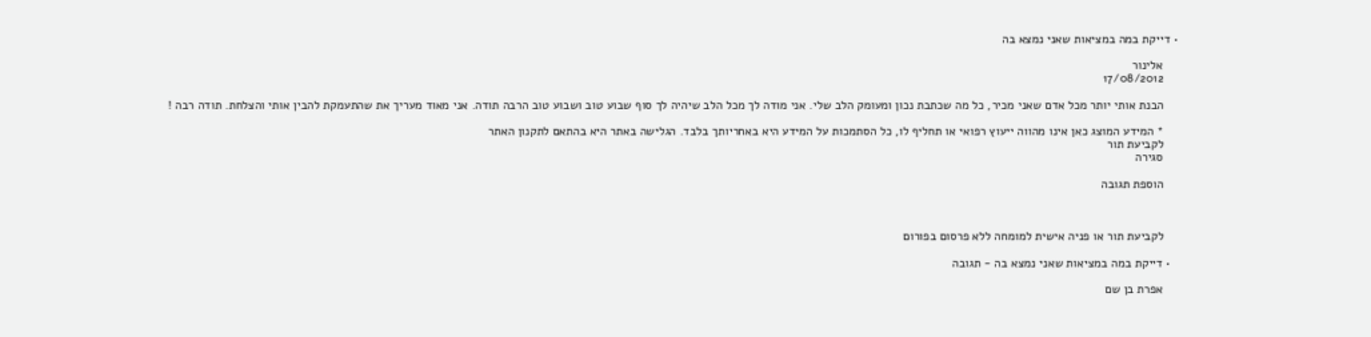• דייקת במה במציאות שאני נמצא בה

    אלינור
    17/08/2012

    הבנת אותי יותר מכל אדם שאני מכיר, כל מה שכתבת נכון ומעומק הלב שלי. אני מודה לך מכל הלב שיהיה לך סוף שבוע טוב ושבוע טוב הרבה תודה. אני מאוד מעריך את שהתעמקת להבין אותי והצלחת. תודה רבה !

    * המידע המוצג כאן אינו מהווה ייעוץ רפואי או תחליף לו, כל הסתמכות על המידע היא באחריותך בלבד. הגלישה באתר היא בהתאם לתקנון האתר
    לקביעת תור
    סגירה

    הוספת תגובה



    לקביעת תור או פניה אישית למומחה ללא פרסום בפורום

  • דייקת במה במציאות שאני נמצא בה - תגובה

    אפרת בן שם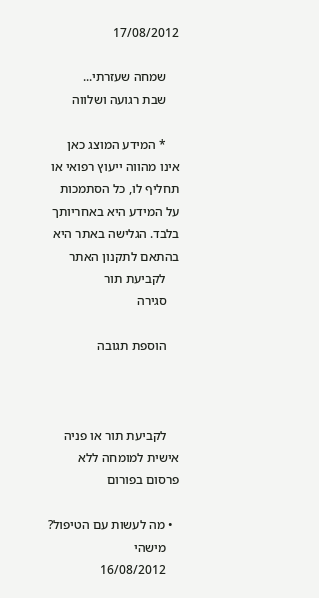17/08/2012

    שמחה שעזרתי...
    שבת רגועה ושלווה

    * המידע המוצג כאן אינו מהווה ייעוץ רפואי או תחליף לו, כל הסתמכות על המידע היא באחריותך בלבד. הגלישה באתר היא בהתאם לתקנון האתר
    לקביעת תור
    סגירה

    הוספת תגובה



    לקביעת תור או פניה אישית למומחה ללא פרסום בפורום

  • מה לעשות עם הטיפול?
    מישהי
    16/08/2012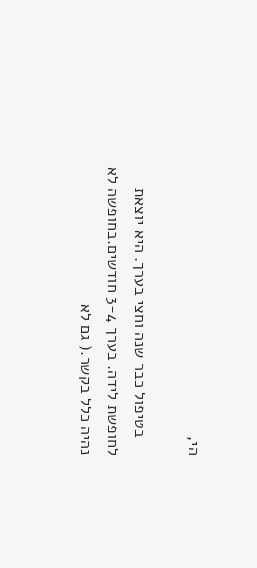הי,

    בטיפול כבר שנה וחצי בערך. היא יוצאת לחופשת לידה. בערך 3-4 חודשים.בחופשה לא נהיה כלל בקשר.( גם לא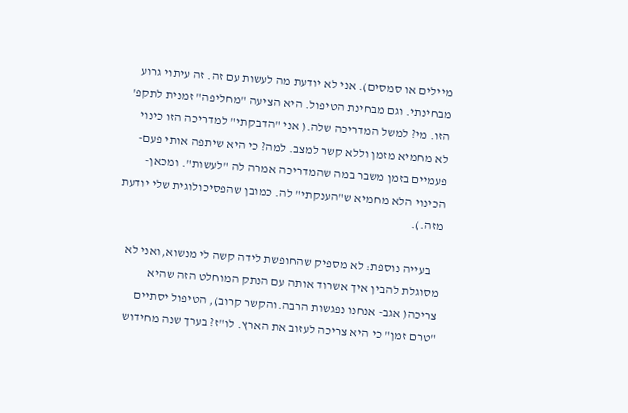מיילים או סמסים). אני לא יודעת מה לעשות עם זה. זה עיתוי גרוע מבחינתי. וגם מבחינת הטיפול. היא הציעה "מחליפה" זמנית לתקפ' הזו. מי? למשל המדריכה שלה.( אני "הדבקתי" למדריכה הזו כינוי לא מחמיא מזמן וללא קשר למצב. למה? כי היא שיתפה אותי פעם-פעמיים בזמן משבר במה שהמדריכה אמרה לה "לעשות". ומכאן- הכינוי הלא מחמיא ש"הענקתי" לה. כמובן שהפסיכולוגית שלי יודעת מזה.).

    בעייה נוספת: לא מספיק שהחופשת לידה קשה לי מנשוא,ואני לא מסוגלת להבין איך אשרוד אותה עם הנתק המוחלט הזה שהיא צריכה( אגב- אנחנו נפגשות הרבה.והקשר קרוב), הטיפול יסתיים "טרם זמן" כי היא צריכה לעזוב את הארץ. לו"ז? בערך שנה מחידוש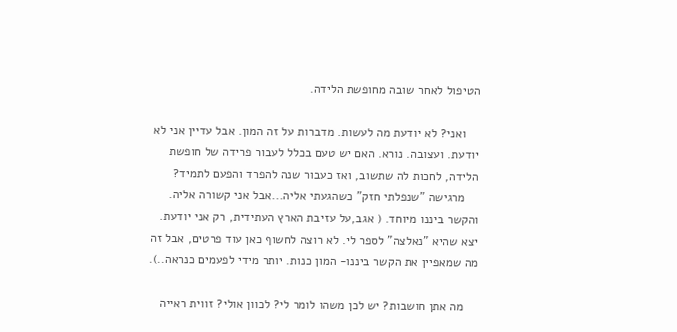הטיפול לאחר שובה מחופשת הלידה.

    ואני? לא יודעת מה לעשות. מדברות על זה המון. אבל עדיין אני לא יודעת. ועצובה. נורא. האם יש טעם בכלל לעבור פרידה של חופשת הלידה, לחכות לה שתשוב, ואז כעבור שנה להפרד והפעם לתמיד?
    מרגישה "שנפלתי חזק" כשהגעתי אליה...אבל אני קשורה אליה. והקשר ביננו מיוחד. ( אגב,על עזיבת הארץ העתידית, רק אני יודעת. יצא שהיא "נאלצה" לספר לי. לא רוצה לחשוף כאן עוד פרטים, אבל זה מה שמאפיין את הקשר ביננו- המון כנות. יותר מידי לפעמים כנראה..).

    מה אתן חושבות? יש לכן משהו לומר לי? לכוון אולי? זווית ראייה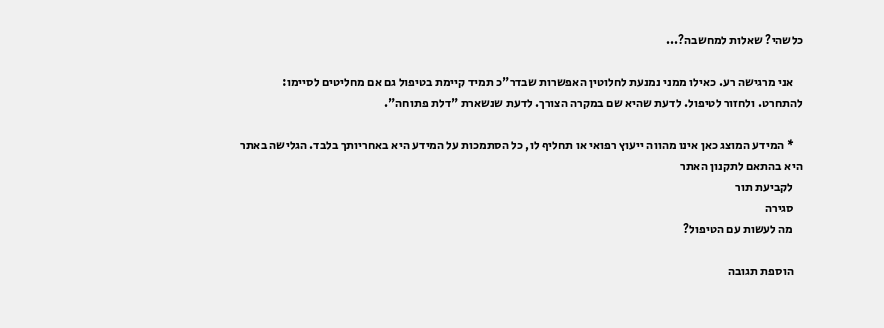כלשהי? שאלות למחשבה?...

    אני מרגישה רע. כאילו ממני נמנעת לחלוטין האפשרות שבדר"כ תמיד קיימת בטיפול גם אם מחליטים לסיימו: להתחרט. ולחזור לטיפול. לדעת שהיא שם במקרה הצורך. לדעת שנשארת "דלת פתוחה".

    * המידע המוצג כאן אינו מהווה ייעוץ רפואי או תחליף לו, כל הסתמכות על המידע היא באחריותך בלבד. הגלישה באתר היא בהתאם לתקנון האתר
    לקביעת תור
    סגירה
    מה לעשות עם הטיפול?

    הוספת תגובה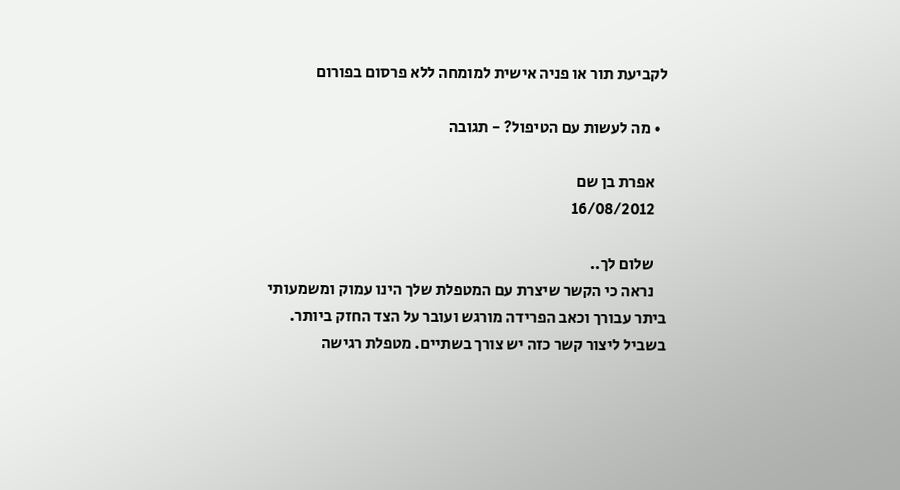לקביעת תור או פניה אישית למומחה ללא פרסום בפורום

  • מה לעשות עם הטיפול? - תגובה

    אפרת בן שם
    16/08/2012

    שלום לך..
    נראה כי הקשר שיצרת עם המטפלת שלך הינו עמוק ומשמעותי ביתר עבורך וכאב הפרידה מורגש ועובר על הצד החזק ביותר. בשביל ליצור קשר כזה יש צורך בשתיים. מטפלת רגישה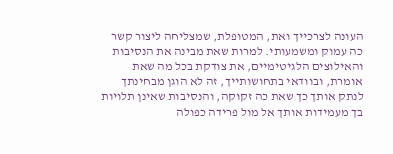העונה לצרכייך ואת, המטופלת, שמצליחה ליצור קשר כה עמוק ומשמעותי. למרות שאת מבינה את הנסיבות והאילוצים הלגיטימיים, את צודקת בכל מה שאת אומרת, ובוודאי בתחושותייך, זה לא הוגן מבחינתך לנתק אותך כך שאת כה זקוקה, והנסיבות שאינן תלויות בך מעמידות אותך אל מול פרידה כפולה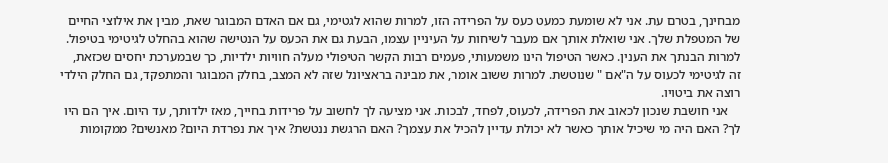מבחינך, בטרם עת. אני לא שומעת כמעט כעס על הפרידה הזו, למרות שהוא לגטימי, גם אם האדם המבוגר שאת, מבין את אילוצי החיים של המטפלת שלך. אני שואלת אותך אם מעבר לשיחות על העיניין עצמו, הבעת גם את הכעס על הנטישה שהוא בהחלט לגיטימי בטיפול. למרות הבנתך את הענין. כאשר הטיפול הינו משמעותי, פעמים רבות הקשר הטיפולי מעלה חוויות ילדיות, כך שבמערכת יחסים שכזאת, זה לגיטימי לכעוס על ה"אם " שנוטשת. למרות ששוב אומר, את מבינה בראציונל שזה לא המצב, בחלק המבוגר והמתפקד, גם החלק הילדי רוצה את ביטויו.
    אני חושבת שנכון לכאוב את הפרידה, לכעוס, לפחד, לבכות. אני מציעה לך לחשוב על פרידות בחייך, מאז ילדותך, עד היום. איך הם היו לך? האם היה מי שיכיל אותך כאשר לא יכולת עדיין להכיל את עצמך? האם הרגשת ננטשת? איך את נפרדת היום? מאנשים? ממקומות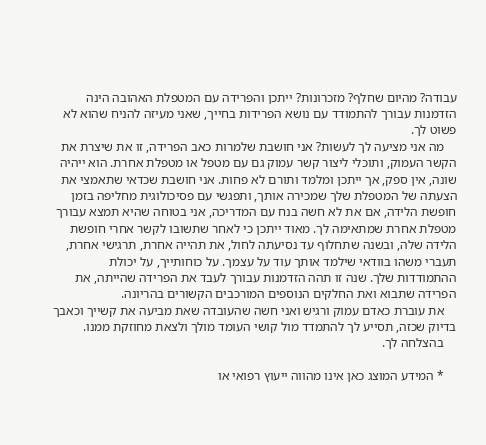עבודה? מהיום שחלף? מזכרונות? ייתכן והפרידה עם המטפלת האהובה הינה הזדמנות עבורך להתמודד עם נושא הפרידות בחייך, שאני מעיזה להניח שהוא לא פשוט לך.
    מה אני מציעה לך לעשות? אני חושבת שלמרות כאב הפרידה, זו את שיצרת את הקשר העמוק, ותוכלי ליצור קשר עמוק גם עם מטפל או מטפלת אחרת. הוא ייהיה שונה, אין ספק, אך ייתכן ומלמד ותורם לא פחות. אני חושבת שכדאי שתאמצי את הצעתה של המטפלת שלך שמכירה אותך, ותפגשי עם פסיכולוגית מחליפה בזמן חופשת הלידה, אם את לא חשה בנח עם המדריכה, אני בטוחה שהיא תמצא עבורך מטפלת אחרת שמתאימה לך. מאוד ייתכן כי לאחר שתשובו לקשר אחרי חופשת הלידה שלה, ובשנה שתחלוף עד נסיעתה לחול, את תהייה אחרת, תרגישי אחרת, תעברי משהו בוודאי שילמד אותך עוד על עצמך. על כוחותייך, על יכולת ההתמודדות שלך. שנה זו תהה הזדמנות עבורך לעבד את הפרידה שהייתה, את הפרידה שתבוא ואת החלקים הנוספים המורכבים הקשורים בהריונה.
    את עוברת כאדם עמוק ורגיש ואני חשה שהעובדה שאת מביעה את קשייך וכאבך בדיוק שכזה, תסייע לך להתמדד מול קושי העומד מולך ולצאת מחוזקת ממנו.
    בהצלחה לך.

    * המידע המוצג כאן אינו מהווה ייעוץ רפואי או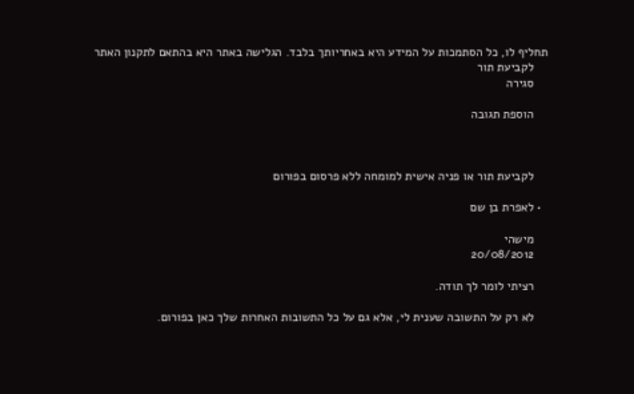תחליף לו, כל הסתמכות על המידע היא באחריותך בלבד. הגלישה באתר היא בהתאם לתקנון האתר
    לקביעת תור
    סגירה

    הוספת תגובה



    לקביעת תור או פניה אישית למומחה ללא פרסום בפורום

  • לאפרת בן שם

    מישהי
    20/08/2012

    רציתי לומר לך תודה.

    לא רק על התשובה שענית לי, אלא גם על כל התשובות האחרות שלך כאן בפורום.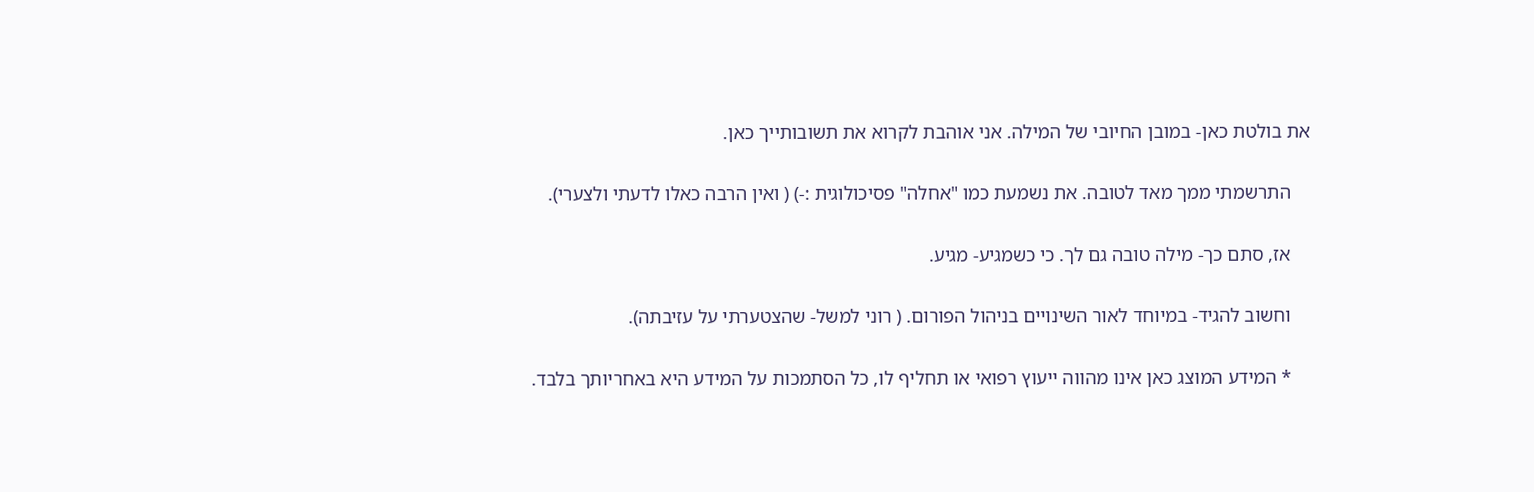את בולטת כאן- במובן החיובי של המילה. אני אוהבת לקרוא את תשובותייך כאן.

    התרשמתי ממך מאד לטובה. את נשמעת כמו "אחלה" פסיכולוגית :-) ( ואין הרבה כאלו לדעתי ולצערי).

    אז, סתם כך- מילה טובה גם לך. כי כשמגיע- מגיע.

    וחשוב להגיד- במיוחד לאור השינויים בניהול הפורום. ( רוני למשל- שהצטערתי על עזיבתה).

    * המידע המוצג כאן אינו מהווה ייעוץ רפואי או תחליף לו, כל הסתמכות על המידע היא באחריותך בלבד.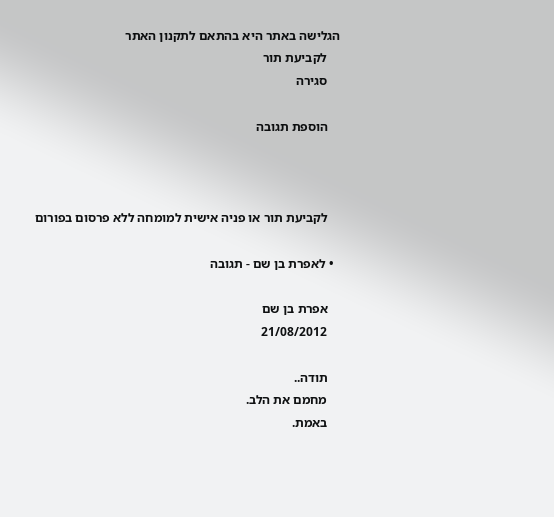הגלישה באתר היא בהתאם לתקנון האתר
    לקביעת תור
    סגירה

    הוספת תגובה



    לקביעת תור או פניה אישית למומחה ללא פרסום בפורום

  • לאפרת בן שם - תגובה

    אפרת בן שם
    21/08/2012

    תודה..
    מחמם את הלב.
    באמת.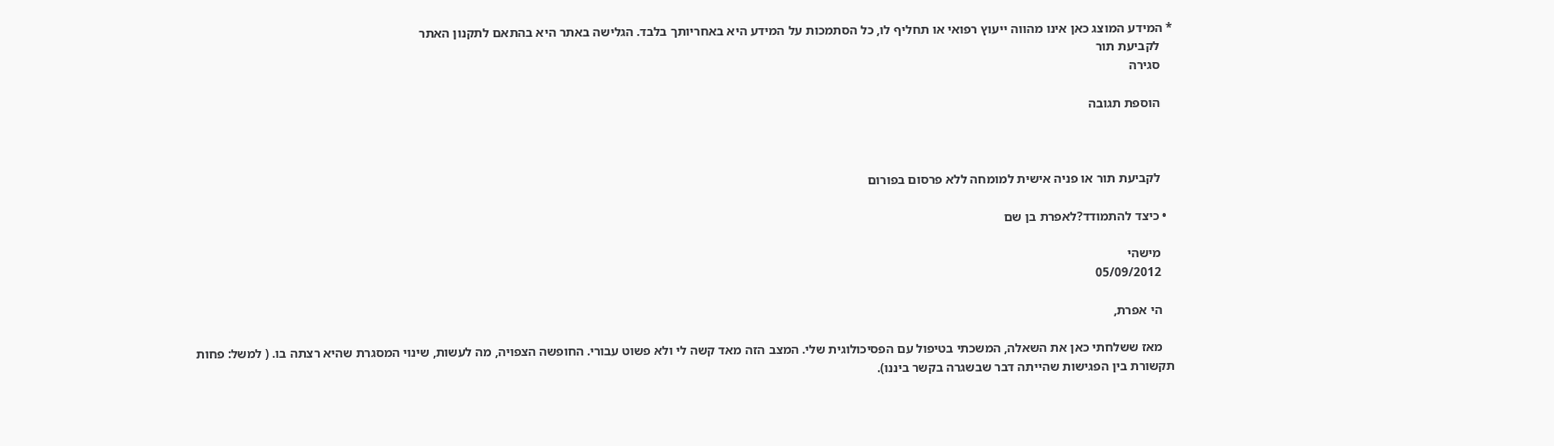* המידע המוצג כאן אינו מהווה ייעוץ רפואי או תחליף לו, כל הסתמכות על המידע היא באחריותך בלבד. הגלישה באתר היא בהתאם לתקנון האתר
    לקביעת תור
    סגירה

    הוספת תגובה



    לקביעת תור או פניה אישית למומחה ללא פרסום בפורום

  • כיצד להתמודד?לאפרת בן שם

    מישהי
    05/09/2012

    הי אפרת,

    מאז ששלחתי כאן את השאלה, המשכתי בטיפול עם הפסיכולוגית שלי. המצב הזה מאד קשה לי ולא פשוט עבורי. החופשה הצפויה, מה לעשות, שינוי המסגרת שהיא רצתה בו. ( למשל: פחות תקשורת בין הפגישות שהייתה דבר שבשגרה בקשר ביננו).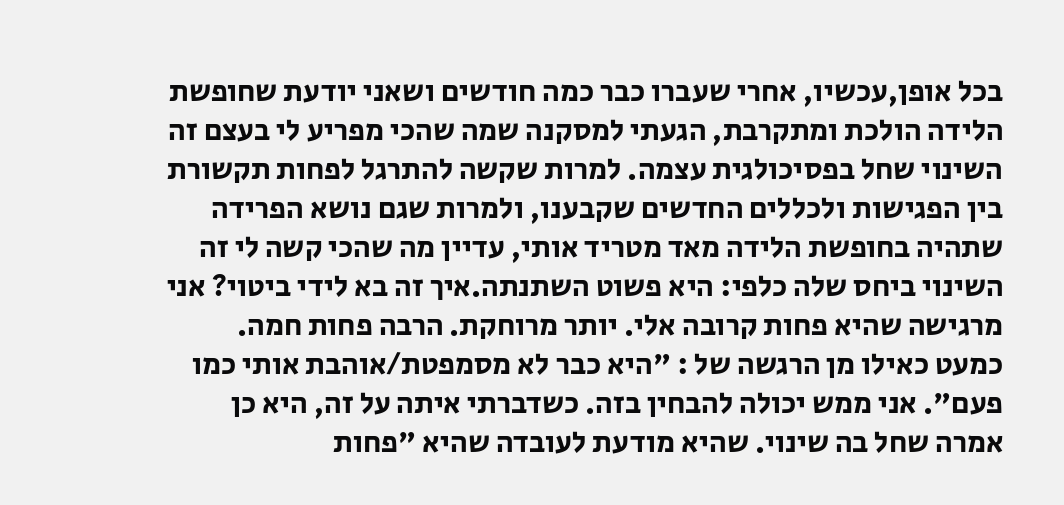בכל אופן,עכשיו, אחרי שעברו כבר כמה חודשים ושאני יודעת שחופשת הלידה הולכת ומתקרבת, הגעתי למסקנה שמה שהכי מפריע לי בעצם זה השינוי שחל בפסיכולגית עצמה. למרות שקשה להתרגל לפחות תקשורת בין הפגישות ולכללים החדשים שקבענו, ולמרות שגם נושא הפרידה שתהיה בחופשת הלידה מאד מטריד אותי, עדיין מה שהכי קשה לי זה השינוי ביחס שלה כלפי: היא פשוט השתנתה.איך זה בא לידי ביטוי? אני מרגישה שהיא פחות קרובה אלי. יותר מרוחקת. הרבה פחות חמה. כמעט כאילו מן הרגשה של : "היא כבר לא מסמפטת/אוהבת אותי כמו פעם". אני ממש יכולה להבחין בזה. כשדברתי איתה על זה, היא כן אמרה שחל בה שינוי. שהיא מודעת לעובדה שהיא "פחות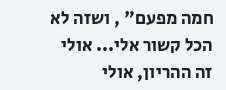חמה מפעם" , ושזה לא הכל קשור אלי... אולי זה ההריון, אולי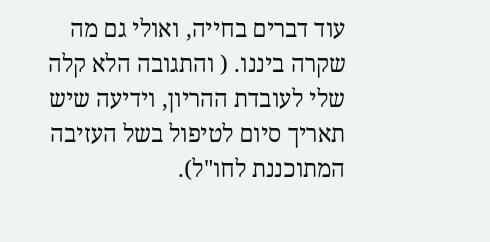עוד דברים בחייה, ואולי גם מה שקרה ביננו. ( והתגובה הלא קלה שלי לעובדת ההריון, וידיעה שיש תאריך סיום לטיפול בשל העזיבה המתוכננת לחו"ל).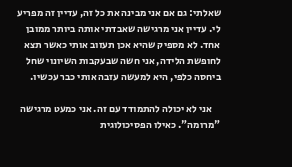שאלתי: גם אם אני מבינה את כל זה, עדיין זה מפריע לי. עדיין אני מרגישה שאבדתי אותה ביותר ממובן אחד. לא מספיק שהיא אכן תעזוב אותי כאשר תצא לחופשת הלידה, אני חשה שבעקבות השיונוי שחל ביחסה כלפי, היא למעשה עזבה אותי כבר עכשיו.

    אני לא יכולה להתמודד עם זה. אני כמעט מרגישה "מרומה". כאילו הפסיכולוגית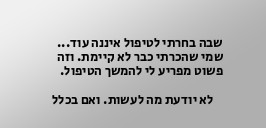שבה בחרתי לטיפול איננה עוד... שמי שהכרתי כבר לא קיימת. וזה פשוט מפריע לי להמשך הטיפול.

    לא יודעת מה לעשות. ואם בכלל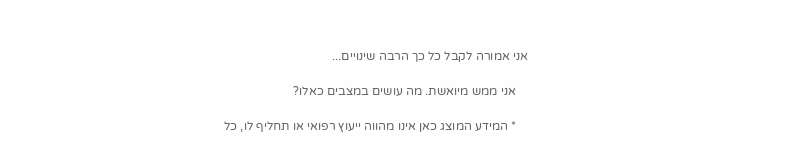אני אמורה לקבל כל כך הרבה שינויים...

    אני ממש מיואשת. מה עושים במצבים כאלו?

    * המידע המוצג כאן אינו מהווה ייעוץ רפואי או תחליף לו, כל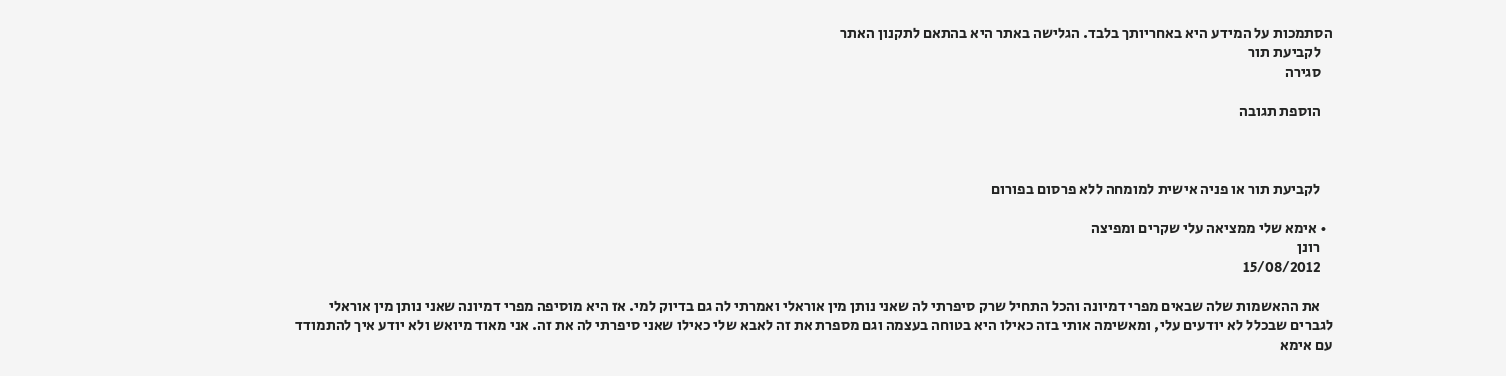הסתמכות על המידע היא באחריותך בלבד. הגלישה באתר היא בהתאם לתקנון האתר
    לקביעת תור
    סגירה

    הוספת תגובה



    לקביעת תור או פניה אישית למומחה ללא פרסום בפורום

  • אימא שלי ממציאה עלי שקרים ומפיצה
    רונן
    15/08/2012

    את ההאשמות שלה שבאים מפרי דמיונה והכל התחיל שרק סיפרתי לה שאני נותן מין אוראלי ואמרתי לה גם בדיוק למי. אז היא מוסיפה מפרי דמיונה שאני נותן מין אוראלי לגברים שבכלל לא יודעים עלי, ומאשימה אותי בזה כאילו היא בטוחה בעצמה וגם מספרת את זה לאבא שלי כאילו שאני סיפרתי לה את זה. אני מאוד מיואש ולא יודע איך להתמודד עם אימא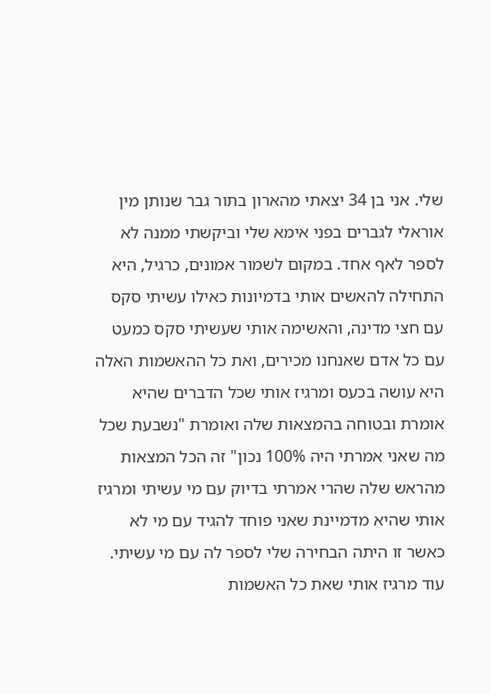שלי. אני בן 34 יצאתי מהארון בתור גבר שנותן מין אוראלי לגברים בפני אימא שלי וביקשתי ממנה לא לספר לאף אחד. במקום לשמור אמונים, כרגיל, היא התחילה להאשים אותי בדמיונות כאילו עשיתי סקס עם חצי מדינה, והאשימה אותי שעשיתי סקס כמעט עם כל אדם שאנחנו מכירים, ואת כל ההאשמות האלה היא עושה בכעס ומרגיז אותי שכל הדברים שהיא אומרת ובטוחה בהמצאות שלה ואומרת "נשבעת שכל מה שאני אמרתי היה 100% נכון" זה הכל המצאות מהראש שלה שהרי אמרתי בדיוק עם מי עשיתי ומרגיז אותי שהיא מדמיינת שאני פוחד להגיד עם מי לא כאשר זו היתה הבחירה שלי לספר לה עם מי עשיתי. עוד מרגיז אותי שאת כל האשמות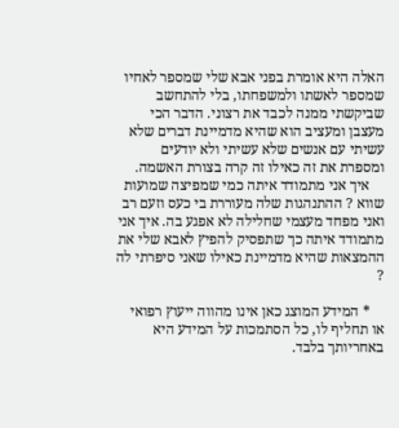האלה היא אומרת בפני אבא שלי שמספר לאחיו שמספר לאשתו ולמשפחתו, בלי להתחשב שביקשתי ממנה לכבד את רצוני. הדבר הכי מעצבן ומעציב הוא שהיא מדמיינת דברים שלא עשיתי עם אנשים שלא עשיתי ולא יודעים ומספרת את זה כאילו זה קרה בצורת האשמה.
    איך אני מתמודד איתה כמי שמפיצה שמועות שווא ? ההתנהגות שלה מעוררת בי כעס וזעם רב ואני מפחד מעצמי שחלילה לא אפגע בה. איך אני מתמודד איתה כך שתפסיק להפיץ לאבא שלי את ההמצאות שהיא מדמיינת כאילו שאני סיפרתי לה ?

    * המידע המוצג כאן אינו מהווה ייעוץ רפואי או תחליף לו, כל הסתמכות על המידע היא באחריותך בלבד.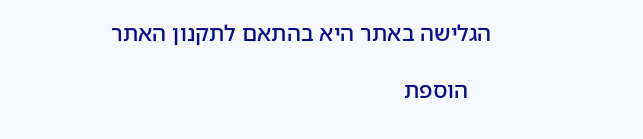הגלישה באתר היא בהתאם לתקנון האתר

    הוספת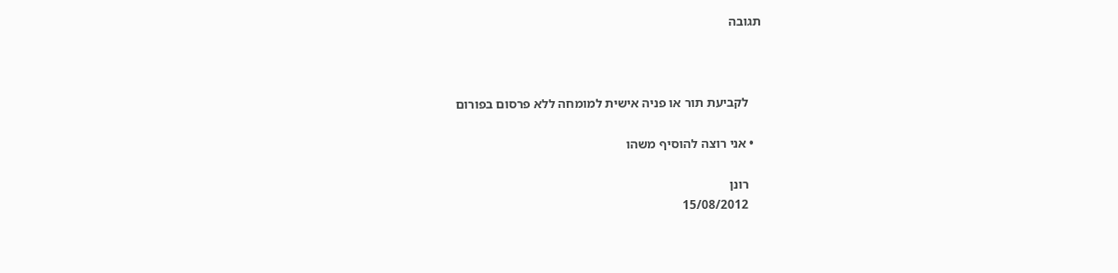תגובה



    לקביעת תור או פניה אישית למומחה ללא פרסום בפורום

  • אני רוצה להוסיף משהו

    רונן
    15/08/2012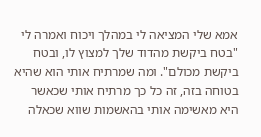אמא שלי המציאה לי במהלך ויכוח ואמרה לי "בטח ביקשת מהדוד שלך למצוץ לו, ובטח ביקשת מכולם". ומה שמרתיח אותי הוא שהיא בטוחה בזה, זה כל כך מרתיח אותי שכאשר היא מאשימה אותי בהאשמות שווא שכאלה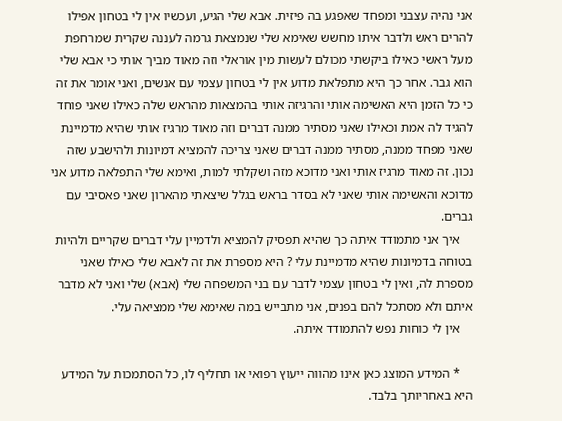אני נהיה עצבני ומפחד שאפגע בה פיזית. אבא שלי הגיע, ועכשיו אין לי בטחון אפילו להרים ראש ולדבר איתו מחשש שאימא שלי שנמצאת גרמה לעננה שקרית שמרחפת מעל ראשי כאילו ביקשתי מכולם לעשות מין אוראלי וזה מאוד מביך אותי כי אבא שלי הוא גבר. אחר כך היא מתפלאת מדוע אין לי בטחון עצמי עם אנשים, ואני אומר את זה כי כל הזמן היא האשימה אותי והרגיזה אותי בהמצאות מהראש שלה כאילו שאני פוחד להגיד לה אמת וכאילו שאני מסתיר ממנה דברים וזה מאוד מרגיז אותי שהיא מדמיינת שאני מפחד ממנה, מסתיר ממנה דברים שאני צריכה להמציא דמיונות ולהישבע שזה נכון. זה מאוד מרגיז אותי ואני מדוכא מזה ושקלתי למות, ואימא שלי התפלאה מדוע אני מדוכא והאשימה אותי שאני לא בסדר בראש בגלל שיצאתי מהארון שאני פאסיבי עם גברים.
    איך אני מתמודד איתה כך שהיא תפסיק להמציא ולדמיין עלי דברים שקריים ולהיות בטוחה בדמיונות שהיא מדמיינת עלי ? היא מספרת את זה לאבא שלי כאילו שאני מספרת לה, ואין לי בטחון עצמי לדבר עם בני המשפחה שלי (אבא) שלי ואני לא מדבר איתם ולא מסתכל להם בפנים, אני מתבייש במה שאימא שלי ממציאה עלי.
    אין לי כוחות נפש להתמודד איתה.

    * המידע המוצג כאן אינו מהווה ייעוץ רפואי או תחליף לו, כל הסתמכות על המידע היא באחריותך בלבד.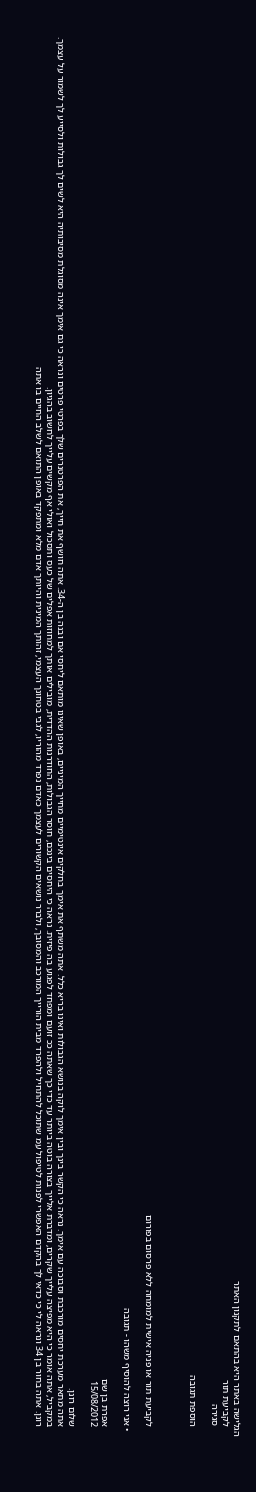הגלישה באתר היא בהתאם לתקנון האתר
    לקביעת תור
    סגירה

    הוספת תגובה



    לקביעת תור או פניה אישית למומחה ללא פרסום בפורום

  • אני רוצה להוסיף משהו - תגובה

    אפרת בן שם
    15/08/2012

    שלום רונן.
    אתה מתאר מערכת יחסים מורכבת וסבוכה עם אימך. נראה כי הקשר בינך ובין אימך לוקה בנושא הגבולות ואינו בריא כלל. אתה משתף את אימך בחלקים אינטימיים מחייך המיניים, באופן שאינו מותאם ליחסי אם ובנה בן ה-34. אתה חושף את חייך, את הפרטנרים שלך בפרטי פרטים ונראה כי גם אימך אינה מסוגלת מסיבותיה היא לשים לך גבולות ולסייע לך לשמור על עצמך.
    במקביל, אתה אומר כי היא מפיצה עלייך שקרים, ומדברת אלייך בצורה בוטה ביותר עד כדי כך שאתה ככ זועם ומפחד לפגוע בה פיזית. נראה כי היחסים בינכם, חוסר הגבולות, החודרנות ההדדית, מובילים אותך למחוזות אפלים של כעס ותסכול ואולי אף מקשים עלייך לחשוב בהגיון.
    רונן. אתה בחור בן 34 ונראה לי כי כדאי לך בהקדם האפשרי לפנות לטיפול עמ שתוכל להתחיל ולהפרד מבית הורייך המורכב והמסובך, ולברר נושאים הקשורים לעצמך כאדם נפרד מהוריו, לגבי בטחונך העצמי, זהותך המינית והיותך אדם מלא ומתפקד באופן התואם לשלב החיים בו אתה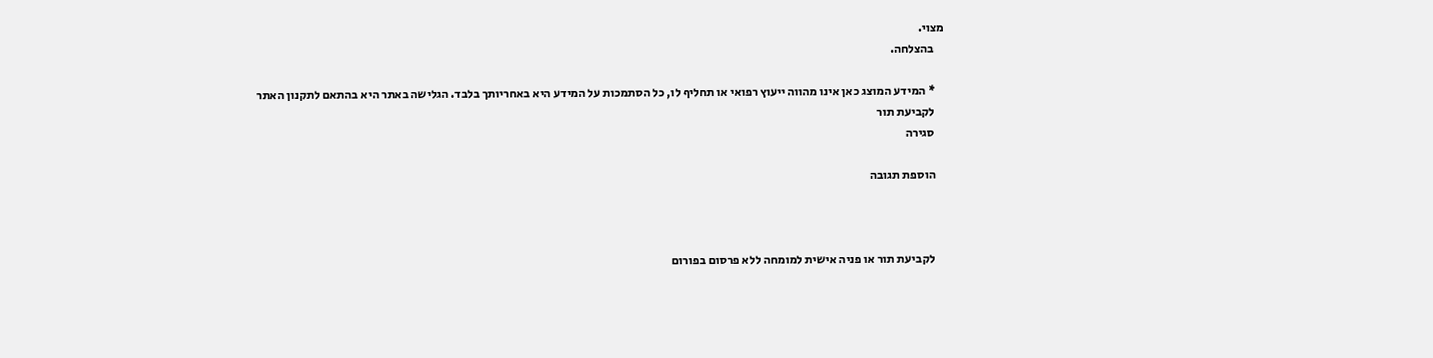מצוי.
    בהצלחה.

    * המידע המוצג כאן אינו מהווה ייעוץ רפואי או תחליף לו, כל הסתמכות על המידע היא באחריותך בלבד. הגלישה באתר היא בהתאם לתקנון האתר
    לקביעת תור
    סגירה

    הוספת תגובה



    לקביעת תור או פניה אישית למומחה ללא פרסום בפורום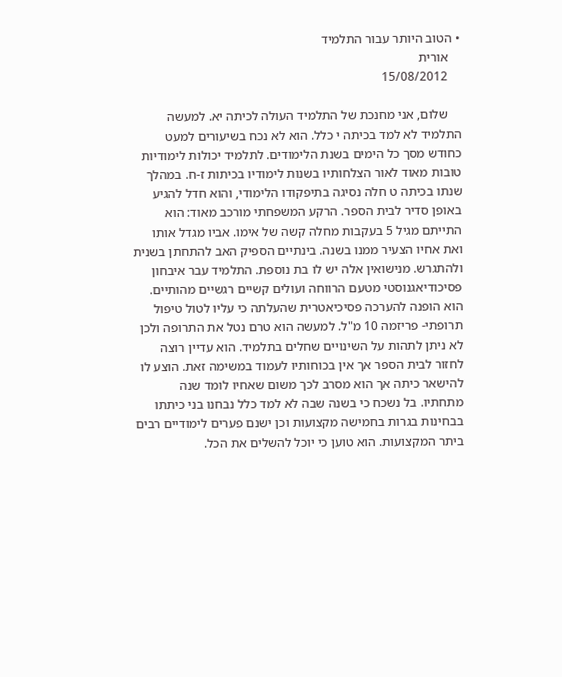• הטוב היותר עבור התלמיד
    אורית
    15/08/2012

    שלום, אני מחנכת של התלמיד העולה לכיתה יא. למעשה התלמיד לא למד בכיתה י כלל. הוא לא נכח בשיעורים למעט כחודש מסך כל הימים בשנת הלימודים. לתלמיד יכולות לימודיות טובות מאוד לאור הצלחותיו בשנות לימודיו בכיתות ז-ח. במהלך שנתו בכיתה ט חלה נסיגה בתיפקודו הלימודי, והוא חדל להגיע באופן סדיר לבית הספר. הרקע המשפחתי מורכב מאוד: הוא התייתם מגיל 5 בעקבות מחלה קשה של אימו. אביו מגדל אותו ואת אחיו הצעיר ממנו בשנה. בינתיים הספיק האב להתחתן בשנית ולהתגרש. מנישואין אלה יש לו בת נוספת. התלמיד עבר איבחון פסיכודיאגנוסטי מטעם הרווחה ועולים קשיים רגשיים מהותיים. הוא הופנה להערכה פסיכיאטרית שהעלתה כי עליו לטול טיפול תרופתי- פריזמה 10 מ"ל. למעשה הוא טרם נטל את התרופה ולכן לא ניתן לתהות על השינויים שחלים בתלמיד. הוא עדיין רוצה לחזור לבית הספר אך אין בכוחותיו לעמוד במשימה זאת. הוצע לו להישאר כיתה אך הוא מסרב לכך משום שאחיו לומד שנה מתחתיו. בל נשכח כי בשנה שבה לא למד כלל נבחנו בני כיתתו בבחינות בגרות בחמישה מקצועות וכן ישנם פערים לימודיים רבים ביתר המקצועות. הוא טוען כי יוכל להשלים את הכל.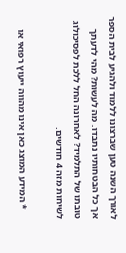לאורך השנה טען שברצונו ללמוד ולהגיע לבית הספר אך כל הבטחותיו נתבדו. מה לעשות? מהי לדעתך טובתו של התלמיד? לאחרונה החל ללכת לפסיכולוג לשיחות מזה 4 חודשים.

    * המידע המוצג כאן אינו מהווה ייעוץ רפואי או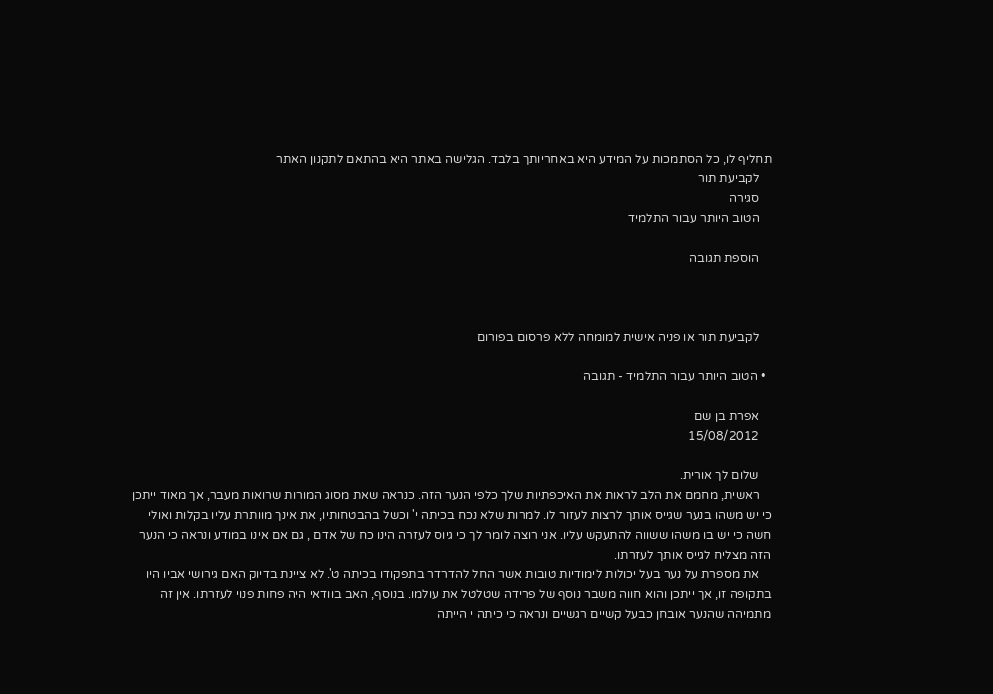תחליף לו, כל הסתמכות על המידע היא באחריותך בלבד. הגלישה באתר היא בהתאם לתקנון האתר
    לקביעת תור
    סגירה
    הטוב היותר עבור התלמיד

    הוספת תגובה



    לקביעת תור או פניה אישית למומחה ללא פרסום בפורום

  • הטוב היותר עבור התלמיד - תגובה

    אפרת בן שם
    15/08/2012

    שלום לך אורית.
    ראשית, מחמם את הלב לראות את האיכפתיות שלך כלפי הנער הזה. כנראה שאת מסוג המורות שרואות מעבר, אך מאוד ייתכן כי יש משהו בנער שגייס אותך לרצות לעזור לו. למרות שלא נכח בכיתה י' וכשל בהבטחותיו, את אינך מוותרת עליו בקלות ואולי חשה כי יש בו משהו ששווה להתעקש עליו. אני רוצה לומר לך כי גיוס לעזרה הינו כח של אדם , גם אם אינו במודע ונראה כי הנער הזה מצליח לגייס אותך לעזרתו.
    את מספרת על נער בעל יכולות לימודיות טובות אשר החל להדרדר בתפקודו בכיתה ט'. לא ציינת בדיוק האם גירושי אביו היו בתקופה זו, אך ייתכן והוא חווה משבר נוסף של פרידה שטלטל את עולמו. בנוסף, האב בוודאי היה פחות פנוי לעזרתו. אין זה מתמיהה שהנער אובחן כבעל קשיים רגשיים ונראה כי כיתה י הייתה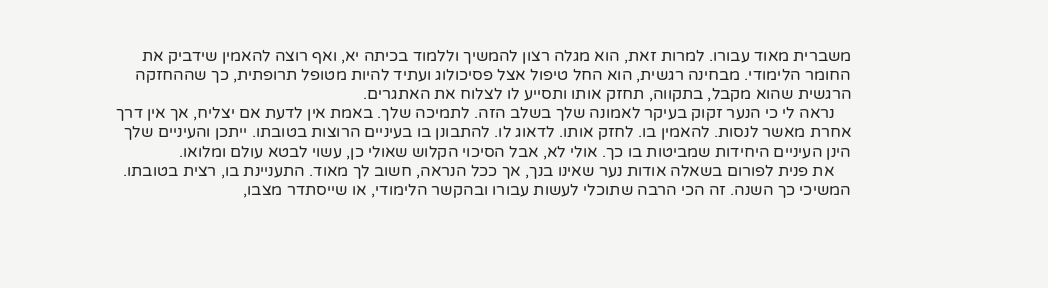משברית מאוד עבורו. למרות זאת, הוא מגלה רצון להמשיך וללמוד בכיתה יא, ואף רוצה להאמין שידביק את החומר הלימודי. מבחינה רגשית, הוא החל טיפול אצל פסיכולוג ועתיד להיות מטופל תרופתית, כך שההחזקה הרגשית שהוא מקבל, בתקווה, תחזק אותו ותסייע לו לצלוח את האתגרים.
    נראה לי כי הנער זקוק בעיקר לאמונה שלך בשלב הזה. לתמיכה שלך. באמת אין לדעת אם יצליח, אך אין דרך אחרת מאשר לנסות. להאמין בו. לחזק אותו. לדאוג לו. להתבונן בו בעיניים הרוצות בטובתו. ייתכן והעיניים שלך הינן העיניים היחידות שמביטות בו כך. אולי לא, אבל הסיכוי הקלוש שאולי כן, עשוי לבטא עולם ומלואו.
    את פנית לפורום בשאלה אודות נער שאינו בנך, אך ככל הנראה, חשוב לך מאוד. התעניינת בו, רצית בטובתו. המשיכי כך השנה. זה הכי הרבה שתוכלי לעשות עבורו ובהקשר הלימודי, או שייסתדר מצבו,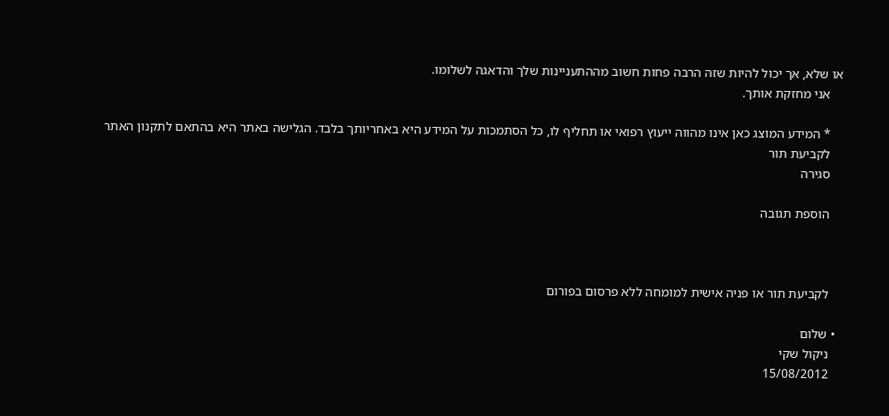או שלא, אך יכול להיות שזה הרבה פחות חשוב מההתעניינות שלך והדאגה לשלומו.
    אני מחזקת אותך.

    * המידע המוצג כאן אינו מהווה ייעוץ רפואי או תחליף לו, כל הסתמכות על המידע היא באחריותך בלבד. הגלישה באתר היא בהתאם לתקנון האתר
    לקביעת תור
    סגירה

    הוספת תגובה



    לקביעת תור או פניה אישית למומחה ללא פרסום בפורום

  • שלום
    ניקול שקי
    15/08/2012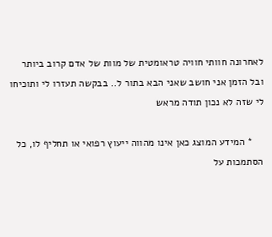לאחרונה חוותי חוויה טראומטית של מוות של אדם קרוב ביותר ובל הזמן אני חושב שאני הבא בתור ל.. בבקשה תעזרו לי ותוכיחו לי שזה לא נכון תודה מראש

    * המידע המוצג כאן אינו מהווה ייעוץ רפואי או תחליף לו, כל הסתמכות על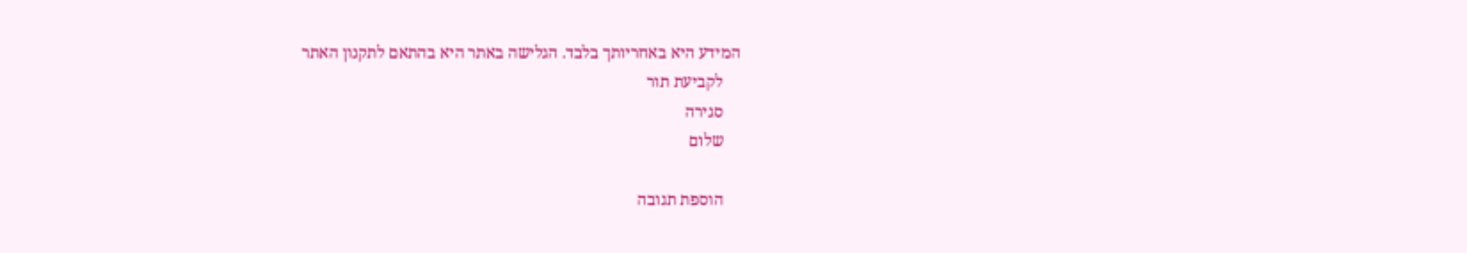המידע היא באחריותך בלבד. הגלישה באתר היא בהתאם לתקנון האתר
    לקביעת תור
    סגירה
    שלום

    הוספת תגובה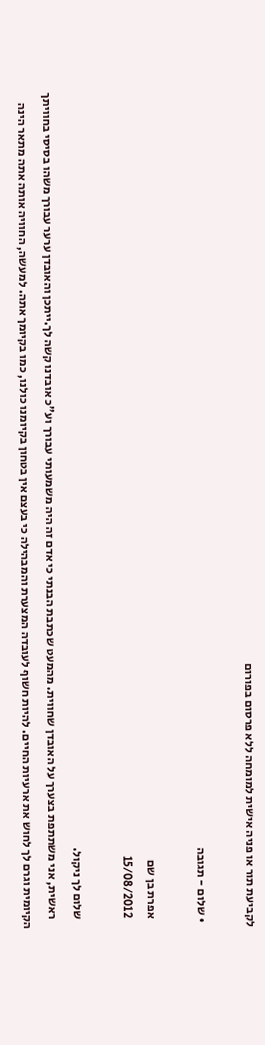לקביעת תור או פניה אישית למומחה ללא פרסום בפורום

  • שלום - תגובה

    אפרת בן שם
    15/08/2012

    שלום לך ניקול.
    ראשית, אני משתתפת בצערך על האובדן שחווית. מהמעט שכתבת הבנתי כי אדם זה היה משמעותי עבורך וע"כ אובדנו קשה לך.ייתכן והאובדן ערער עבורך משהו בסיסי בחוויתך הקיומית וגרם לך לחוש את ארעיות החיים. להיות חשוף לעובדה המצערת והמבהילה כי בעצם אין בטחון בקיומנו כולנו, כמו בקיומך אתה. למעשה, החוויה אותה אתה מתאר הינה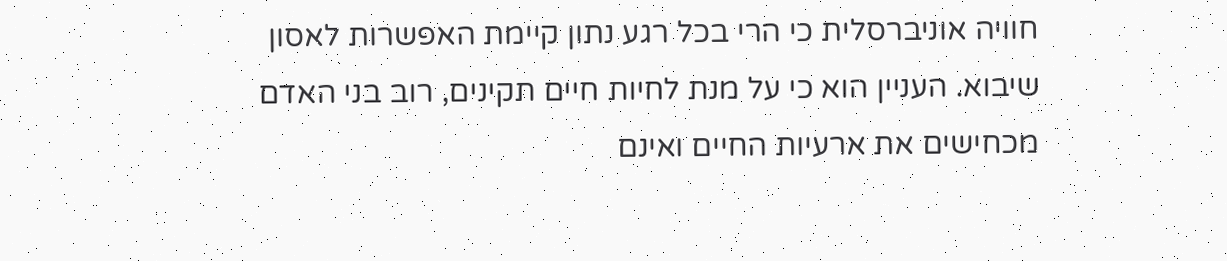חוויה אוניברסלית כי הרי בכל רגע נתון קיימת האפשרות לאסון שיבוא. העניין הוא כי על מנת לחיות חיים תקינים, רוב בני האדם מכחישים את ארעיות החיים ואינם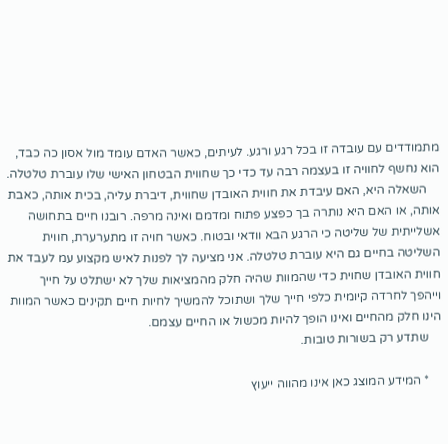מתמודדים עם עובדה זו בכל רגע ורגע. לעיתים, כאשר האדם עומד מול אסון כה כבד, הוא נחשף לחוויה זו בעצמה רבה עד כדי כך שחווית הבטחון האישי שלו עוברת טלטלה.
    השאלה היא, האם עיבדת את חווית האובדן שחווית, דיברת עליה, בכית אותה, כאבת אותה, או האם היא נותרה בך כפצע פתוח ומדמם ואינה מרפה. רובנו חיים בתחושה אשלייתית של שליטה כי הרגע הבא וודאי ובטוח. כאשר חויה זו מתערערת, חווית השליטה בחיים גם היא עוברת טלטלה. אני מציעה לך לפנות לאיש מקצוע עמ לעבד את חווית האובדן שחוית כדי שהמוות שהיה חלק מהמציאות שלך לא ישתלט על חייך וייהפך לחרדה קיומית כלפי חייך שלך ושתוכל להמשיך לחיות חיים תקינים כאשר המוות הינו חלק מהחיים ואינו הופך להיות מכשול או החיים עצמם.
    שתדע רק בשורות טובות.

    * המידע המוצג כאן אינו מהווה ייעוץ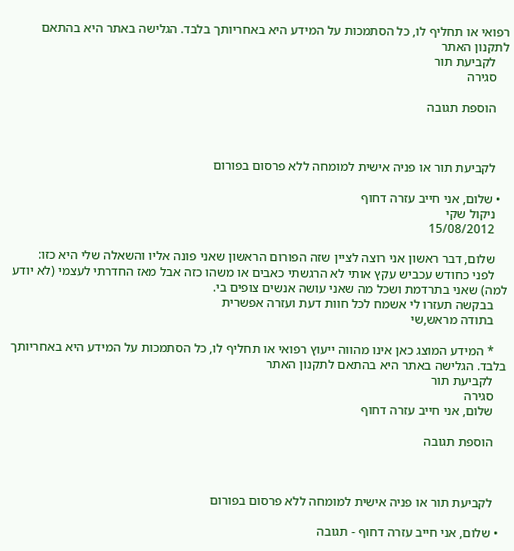רפואי או תחליף לו, כל הסתמכות על המידע היא באחריותך בלבד. הגלישה באתר היא בהתאם לתקנון האתר
    לקביעת תור
    סגירה

    הוספת תגובה



    לקביעת תור או פניה אישית למומחה ללא פרסום בפורום

  • שלום, אני חייב עזרה דחוף
    ניקול שקי
    15/08/2012

    שלום, דבר ראשון אני רוצה לציין שזה הפורום הראשון שאני פונה אליו והשאלה שלי היא כזו:
    לפני כחודש עכביש עקץ אותי לא הרגשתי כאבים או משהו כזה אבל מאז החדרתי לעצמי (לא יודע למה) שאני בתרדמת ושכל מה שאני עושה אנשים צופים בי.
    בבקשה תעזרו לי אשמח לכל חוות דעת ועזרה אפשרית
    בתודה מראש,שי

    * המידע המוצג כאן אינו מהווה ייעוץ רפואי או תחליף לו, כל הסתמכות על המידע היא באחריותך בלבד. הגלישה באתר היא בהתאם לתקנון האתר
    לקביעת תור
    סגירה
    שלום, אני חייב עזרה דחוף

    הוספת תגובה



    לקביעת תור או פניה אישית למומחה ללא פרסום בפורום

  • שלום, אני חייב עזרה דחוף - תגובה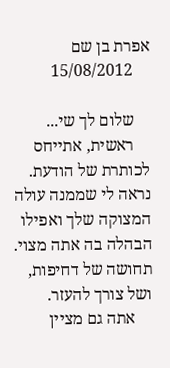אפרת בן שם
    15/08/2012

    שלום לך שי...
    ראשית, אתייחס לכותרת של הודעת. נראה לי שממנה עולה המצוקה שלך ואפילו הבהלה בה אתה מצוי. תחושה של דחיפות, ושל צורך להעזר.
    אתה גם מציין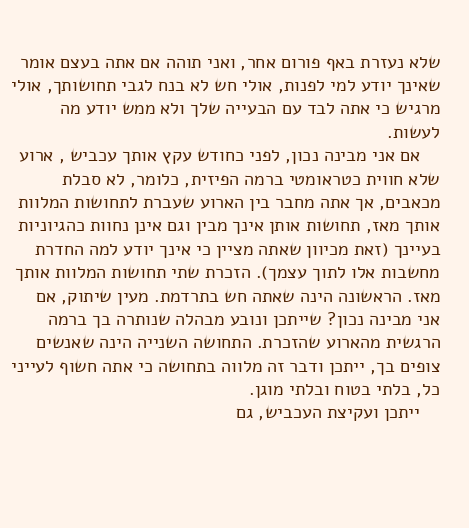שלא נעזרת באף פורום אחר, ואני תוהה אם אתה בעצם אומר שאינך יודע למי לפנות, אולי חש לא בנח לגבי תחושותך, אולי מרגיש כי אתה לבד עם הבעייה שלך ולא ממש יודע מה לעשות.
    אם אני מבינה נכון, לפני כחודש עקץ אותך עכביש , ארוע שלא חווית כטראומטי ברמה הפיזית, כלומר, לא סבלת מכאבים, אך אתה מחבר בין הארוע שעברת לתחושות המלוות אותך מאז, תחושות אותן אינך מבין וגם אינן נחוות כהגיוניות בעיינך (זאת מכיוון שאתה מציין כי אינך יודע למה החדרת מחשבות אלו לתוך עצמך). הזכרת שתי תחושות המלוות אותך מאז. הראשונה הינה שאתה חש בתרדמת. מעין שיתוק, אם אני מבינה נכון? שייתכן ונובע מבהלה שנותרה בך ברמה הרגשית מהארוע שהזכרת. התחושה השנייה הינה שאנשים צופים בך, ייתכן ודבר זה מלווה בתחושה כי אתה חשוף לעייני כל, בלתי בטוח ובלתי מוגן.
    ייתכן ועקיצת העכביש, גם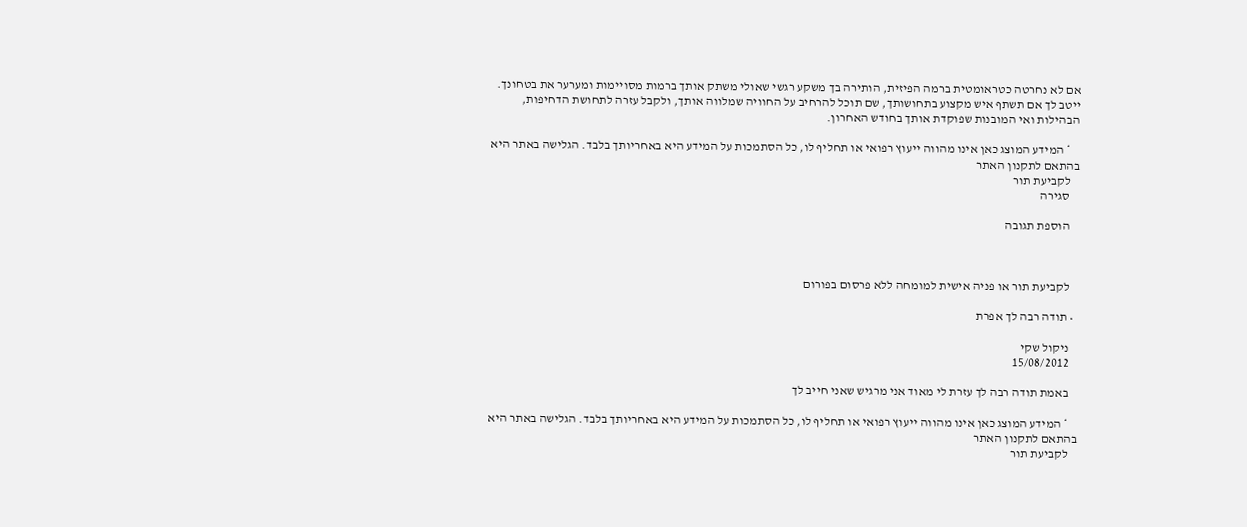אם לא נחרטה כטראומטית ברמה הפיזית, הותירה בך משקע רגשי שאולי משתק אותך ברמות מסויימות ומערער את בטחונך. ייטב לך אם תשתף איש מקצוע בתחושותך, שם תוכל להרחיב על החוויה שמלווה אותך, ולקבל עזרה לתחושת הדחיפות, הבהילות ואי המובנות שפוקדת אותך בחודש האחרון.

    * המידע המוצג כאן אינו מהווה ייעוץ רפואי או תחליף לו, כל הסתמכות על המידע היא באחריותך בלבד. הגלישה באתר היא בהתאם לתקנון האתר
    לקביעת תור
    סגירה

    הוספת תגובה



    לקביעת תור או פניה אישית למומחה ללא פרסום בפורום

  • תודה רבה לך אפרת

    ניקול שקי
    15/08/2012

    באמת תודה רבה לך עזרת לי מאוד אני מרגיש שאני חייב לך

    * המידע המוצג כאן אינו מהווה ייעוץ רפואי או תחליף לו, כל הסתמכות על המידע היא באחריותך בלבד. הגלישה באתר היא בהתאם לתקנון האתר
    לקביעת תור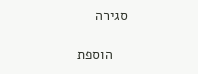סגירה

    הוספת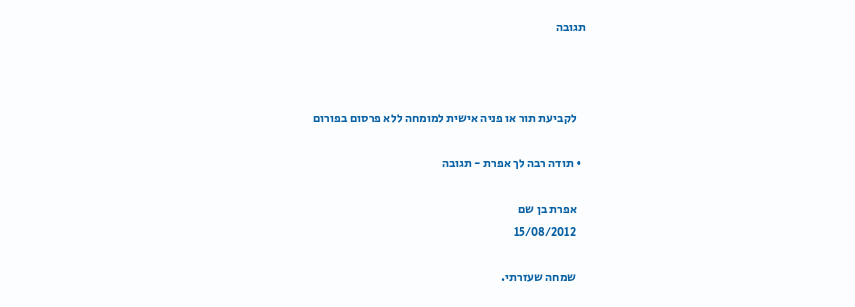תגובה



    לקביעת תור או פניה אישית למומחה ללא פרסום בפורום

  • תודה רבה לך אפרת - תגובה

    אפרת בן שם
    15/08/2012

    שמחה שעזרתי.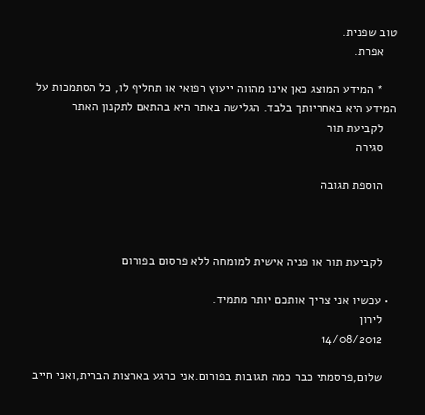טוב שפנית.
    אפרת.

    * המידע המוצג כאן אינו מהווה ייעוץ רפואי או תחליף לו, כל הסתמכות על המידע היא באחריותך בלבד. הגלישה באתר היא בהתאם לתקנון האתר
    לקביעת תור
    סגירה

    הוספת תגובה



    לקביעת תור או פניה אישית למומחה ללא פרסום בפורום

  • עכשיו אני צריך אותכם יותר מתמיד.
    לירון
    14/08/2012

    שלום,פרסמתי כבר כמה תגובות בפורום.אני כרגע בארצות הברית,ואני חייב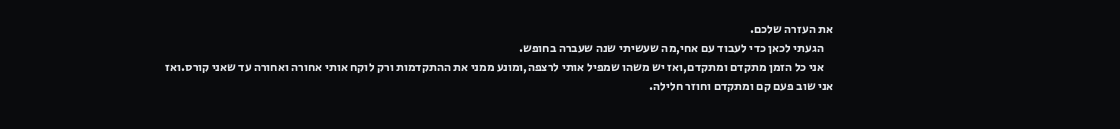את העזרה שלכם.
    הגעתי לכאן כדי לעבוד עם אחי,מה שעשיתי שנה שעברה בחופש.
    אני כל הזמן מתקדם ומתקדם,ואז יש משהו שמפיל אותי לרצפה,ומונע ממני את ההתקדמות ורק לוקח אותי אחורה ואחורה עד שאני קורס.ואז אני שוב פעם קם ומתקדם וחוזר חלילה.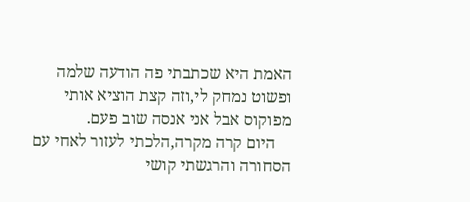האמת היא שכתבתי פה הודעה שלמה ופשוט נמחק לי,וזה קצת הוציא אותי מפוקוס אבל אני אנסה שוב פעם.
    היום קרה מקרה,הלכתי לעזור לאחי עם הסחורה והרגשתי קושי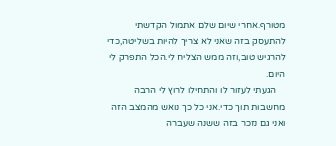מטורף.אחרי שיום שלם אתמול הקדשתי להתעסק בזה שאני לא צריך להיות בשליטה,כדי להרגיש טוב,וזה ממש הצליח לי.הכל התפרק לי היום.
    הגעתי לעזור לו והתחילו לרוץ לי הרבה מחשבות תוך כדי.אני כל כך נואש מהמצב הזה ואני גם נזכר בזה ששנה שעברה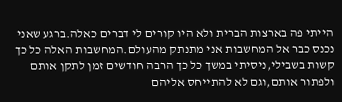הייתי פה בארצות הברית ולא היו קורים לי דברים כאלה.ברגע שאני נכנס כבר אל המחשבות אני מתנתק מהעולם.המחשבות האלה כל כך קשות בשבילי,ניסיתי במשך כל כך הרבה חודשים זמן לתקן אותם ולפתור אותם,וגם לא להתייחס אליהם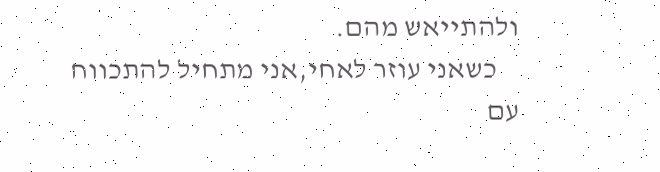ולהתייאש מהם.
    כשאני עוזר לאחי,אני מתחיל להתכווח עם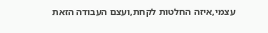עצמי,איזה החלטות לקחת,ועצם העבודה הזאת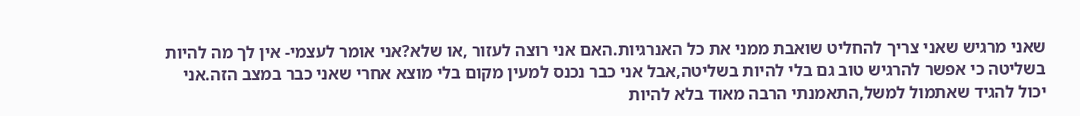שאני מרגיש שאני צריך להחליט שואבת ממני את כל האנרגיות.האם אני רוצה לעזור ,או שלא?אני אומר לעצמי- אין לך מה להיות בשליטה כי אפשר להרגיש טוב גם בלי להיות בשליטה,אבל אני כבר נכנס למעין מקום בלי מוצא אחרי שאני כבר במצב הזה.אני יכול להגיד שאתמול למשל,התאמנתי הרבה מאוד בלא להיות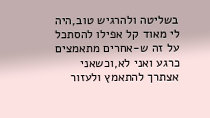בשליטה ולהרגיש טוב,היה לי מאוד קל אפילו להסתכל על זה ש-אחרים מתאמצים כרגע ואני לא,וכשאני אצתרך להתאמץ ולעזור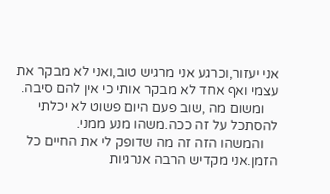אני יעזור,וכרגע אני מרגיש טוב,ואני לא מבקר את עצמי ואף אחד לא מבקר אותי כי אין להם סיבה.
    ומשום מה ,שוב פעם היום פשוט לא יכלתי להסתכל על זה ככה.משהו מנע ממני.
    והמשהו הזה זה מה שדופק לי את החיים כל הזמן.אני מקדיש הרבה אנרגיות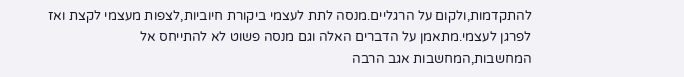להתקדמות,ולקום על הרגליים.מנסה לתת לעצמי ביקורת חיוביות,לצפות מעצמי לקצת ואז לפרגן לעצמי.מתאמן על הדברים האלה וגם מנסה פשוט לא להתייחס אל המחשבות,המחשבות אגב הרבה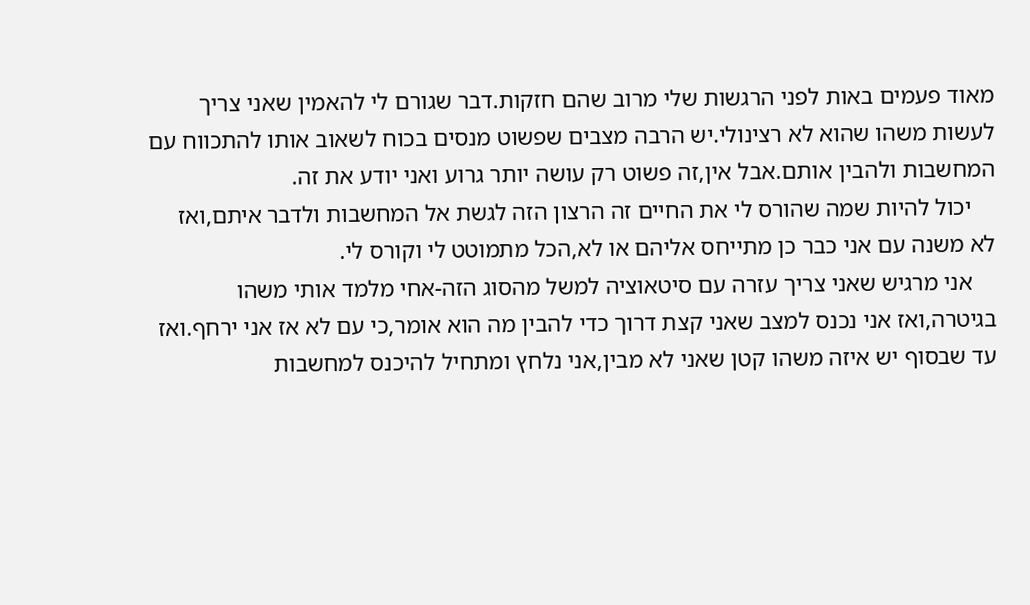מאוד פעמים באות לפני הרגשות שלי מרוב שהם חזקות.דבר שגורם לי להאמין שאני צריך לעשות משהו שהוא לא רצינולי.יש הרבה מצבים שפשוט מנסים בכוח לשאוב אותו להתכווח עם המחשבות ולהבין אותם.אבל אין,זה פשוט רק עושה יותר גרוע ואני יודע את זה.
    יכול להיות שמה שהורס לי את החיים זה הרצון הזה לגשת אל המחשבות ולדבר איתם,ואז לא משנה עם אני כבר כן מתייחס אליהם או לא,הכל מתמוטט לי וקורס לי.
    אני מרגיש שאני צריך עזרה עם סיטאוציה למשל מהסוג הזה-אחי מלמד אותי משהו בגיטרה,ואז אני נכנס למצב שאני קצת דרוך כדי להבין מה הוא אומר,כי עם לא אז אני ירחף.ואז עד שבסוף יש איזה משהו קטן שאני לא מבין,אני נלחץ ומתחיל להיכנס למחשבות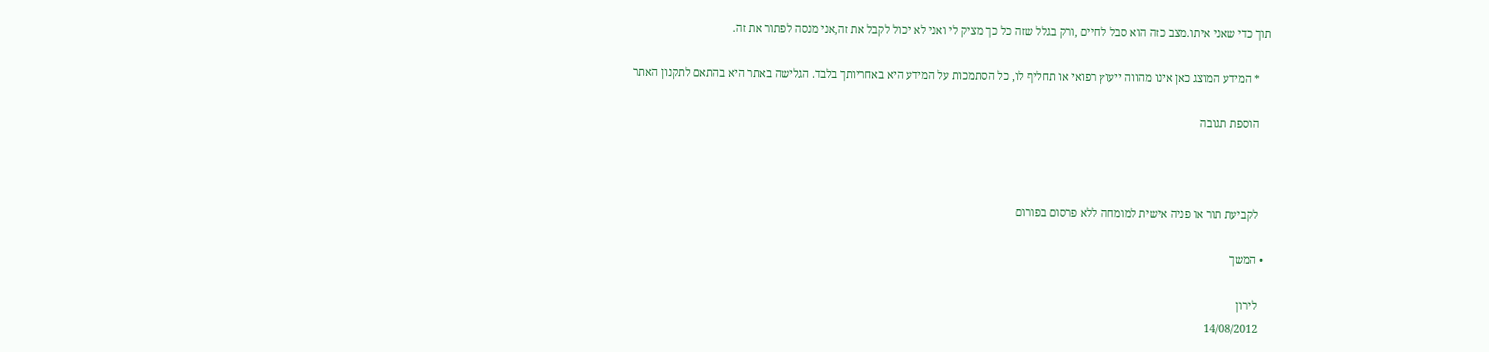תוך כדי שאני איתו.מצב כזה הוא סבל לחיים ,ורק בגלל שזה כל כך מציק לי ואני לא יכול לקבל את זה,אני מנסה לפתור את זה.

    * המידע המוצג כאן אינו מהווה ייעוץ רפואי או תחליף לו, כל הסתמכות על המידע היא באחריותך בלבד. הגלישה באתר היא בהתאם לתקנון האתר

    הוספת תגובה



    לקביעת תור או פניה אישית למומחה ללא פרסום בפורום

  • המשך

    לירון
    14/08/2012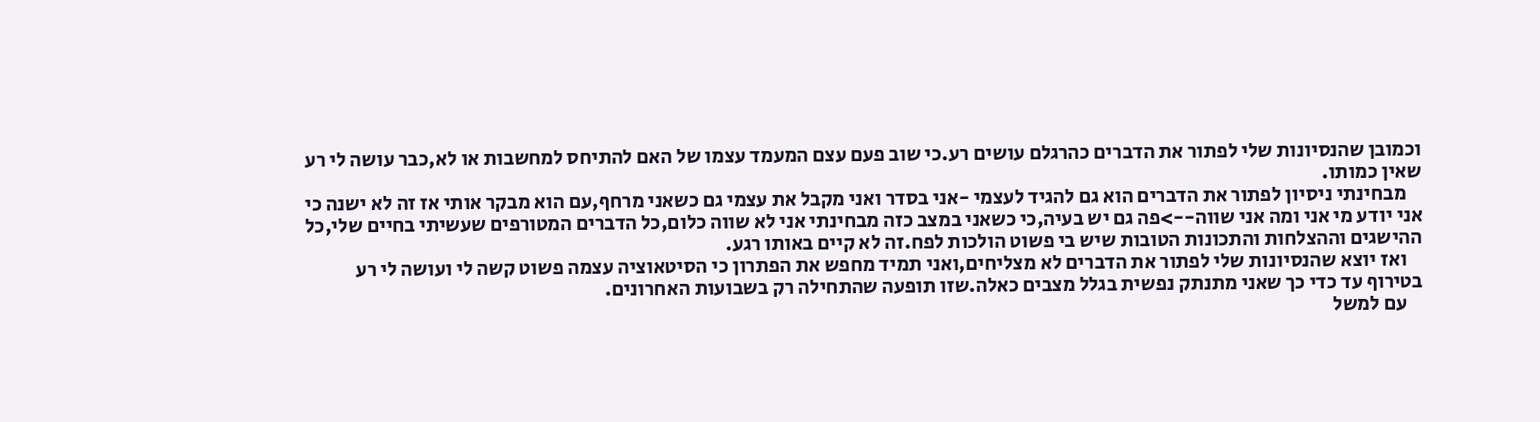וכמובן שהנסיונות שלי לפתור את הדברים כהרגלם עושים רע.כי שוב פעם עצם המעמד עצמו של האם להתיחס למחשבות או לא,כבר עושה לי רע שאין כמותו.
    מבחינתי ניסיון לפתור את הדברים הוא גם להגיד לעצמי -אני בסדר ואני מקבל את עצמי גם כשאני מרחף,עם הוא מבקר אותי אז זה לא ישנה כי אני יודע מי אני ומה אני שווה-->פה גם יש בעיה,כי כשאני במצב כזה מבחינתי אני לא שווה כלום,כל הדברים המטורפים שעשיתי בחיים שלי,כל ההישגים וההצלחות והתכונות הטובות שיש בי פשוט הולכות לפח.זה לא קיים באותו רגע.
    ואז יוצא שהנסיונות שלי לפתור את הדברים לא מצליחים,ואני תמיד מחפש את הפתרון כי הסיטאוציה עצמה פשוט קשה לי ועושה לי רע בטירוף עד כדי כך שאני מתנתק נפשית בגלל מצבים כאלה.שזו תופעה שהתחילה רק בשבועות האחרונים.
    עם למשל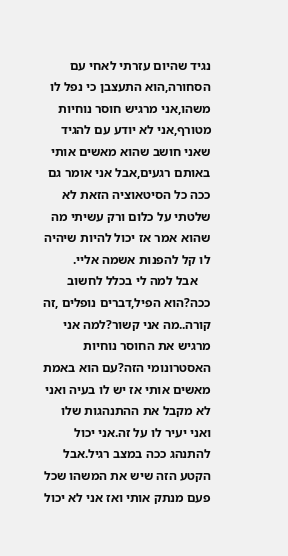נגיד שהיום עזרתי לאחי עם הסחורה,הוא התעצבן כי נפל לו משהו,אני מרגיש חוסר נוחיות מטורף,אני לא יודע עם להגיד שאני חושב שהוא מאשים אותי באותם רגעים,אבל אני אומר גם ככה כל הסיטאוציה הזאת לא שלטתי על כלום ורק עשיתי מה שהוא אמר אז יכול להיות שיהיה לו קל להפנות אשמה אליי.
    אבל למה לי בכלל לחשוב ככה?הוא הפיל,דברים נופלים ,זה קורה..מה אני קשור?למה אני מרגיש את החוסר נוחיות האסטרונומי הזה?עם הוא באמת מאשים אותי אז יש לו בעיה ואני לא מקבל את ההתנהגות שלו ואני יעיר לו על זה.אני יכול להתנהג ככה במצב רגיל.אבל הקטע הזה שיש את המשהו שכל פעם מנתק אותי ואז אני לא יכול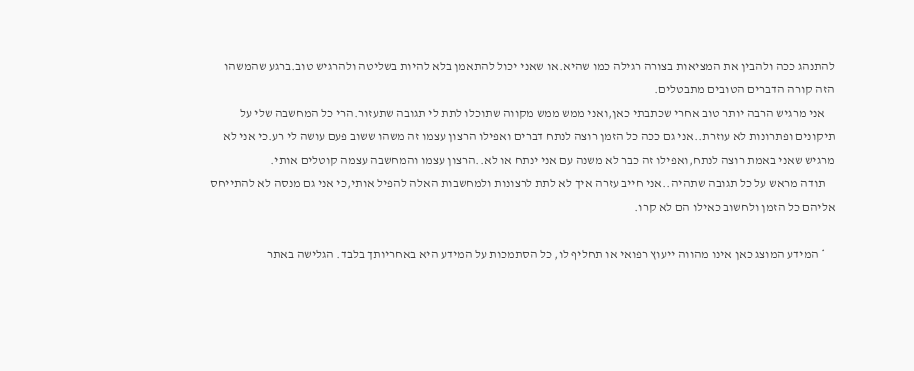להתנהג ככה ולהבין את המציאות בצורה רגילה כמו שהיא.או שאני יכול להתאמן בלא להיות בשליטה ולהרגיש טוב.ברגע שהמשהו הזה קורה הדברים הטובים מתבטלים.
    אני מרגיש הרבה יותר טוב אחרי שכתבתי כאן,ואני ממש ממש מקווה שתוכלו לתת לי תגובה שתעזור.הרי כל המחשבה שלי על תיקונים ופתרונות לא עוזרת..אני גם ככה כל הזמן רוצה לנתח דברים ואפילו הרצון עצמו זה משהו ששוב פעם עושה לי רע.כי אני לא מרגיש שאני באמת רוצה לנתח,ואפילו זה כבר לא משנה עם אני ינתח או לא..הרצון עצמו והמחשבה עצמה קוטלים אותי.
    תודה מראש על כל תגובה שתהיה..אני חייב עזרה איך לא לתת לרצונות ולמחשבות האלה להפיל אותי,כי אני גם מנסה לא להתייחס אליהם כל הזמן ולחשוב כאילו הם לא קרו.

    * המידע המוצג כאן אינו מהווה ייעוץ רפואי או תחליף לו, כל הסתמכות על המידע היא באחריותך בלבד. הגלישה באתר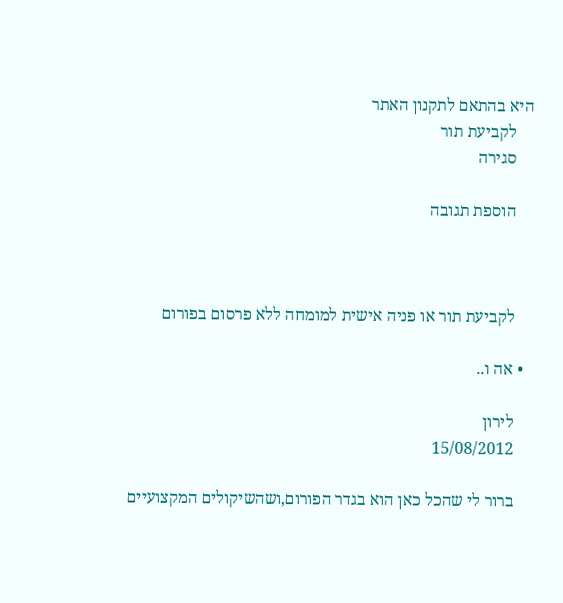היא בהתאם לתקנון האתר
    לקביעת תור
    סגירה

    הוספת תגובה



    לקביעת תור או פניה אישית למומחה ללא פרסום בפורום

  • אה ו..

    לירון
    15/08/2012

    ברור לי שהכל כאן הוא בגדר הפורום,ושהשיקולים המקצועיים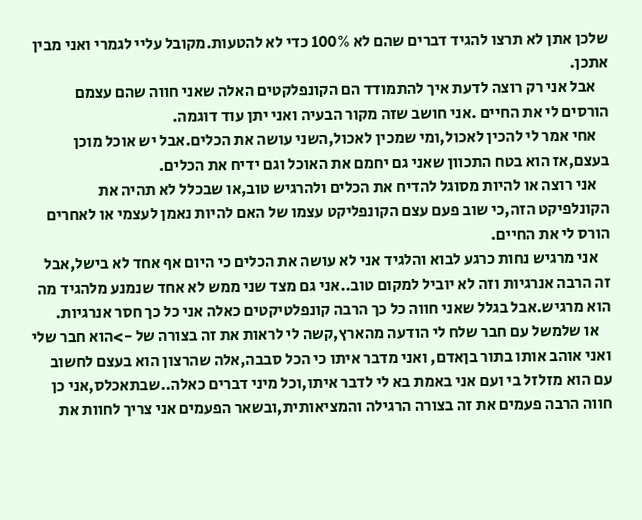שלכן אתן לא תרצו להגיד דברים שהם לא 100% כדי לא להטעות.מקובל עליי לגמרי ואני מבין אתכן.
    אבל אני רק רוצה לדעת איך להתמודד הם הקונפלקטים האלה שאני חווה שהם עצמם הורסים לי את החיים .אני חושב שזה מקור הבעיה ואני יתן עוד דוגמה.
    אחי אמר לי להכין לאכול,ומי שמכין לאכול,השני עושה את הכלים.אבל יש אוכל מוכן בעצם,אז הוא בטח התכוון שאני גם יחמם את האוכל וגם ידיח את הכלים.
    אני רוצה או להיות מסוגל להדיח את הכלים ולהרגיש טוב,או שבכלל לא תהיה את הקונלפיקט הזה,כי שוב פעם עצם הקונפליקט עצמו של האם להיות נאמן לעצמי או לאחרים הורס לי את החיים.
    אני מרגיש נחות כרגע לבוא והלגיד אני לא עושה את הכלים כי היום אף אחד לא בישל,אבל זה הרבה אנרגיות וזה לא יוביל למקום טוב..אני גם מצד שני ממש לא אחד שנמנע מלהגיד מה הוא מרגיש.אבל בגלל שאני חווה כל כך הרבה קונפלטיקטים כאלה אני כל כך חסר אנרגיות.
    או שלמשל עם חבר שלח לי הודעה מהארץ,קשה לי לראות את זה בצורה של ->הוא חבר שלי ואני אוהב אותו בתור בןאדם, ואני מדבר איתו כי הכל סבבה,אלה שהרצון הוא בעצם לחשוב עם הוא מזלזל בי ועם אני באמת בא לי לדבר איתו,וכל מיני דברים כאלה..שבתאכלס,אני כן חווה הרבה פעמים את זה בצורה הרגילה והמציאותית,ובשאר הפעמים אני צריך לחוות את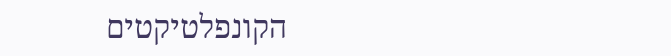הקונפלטיקטים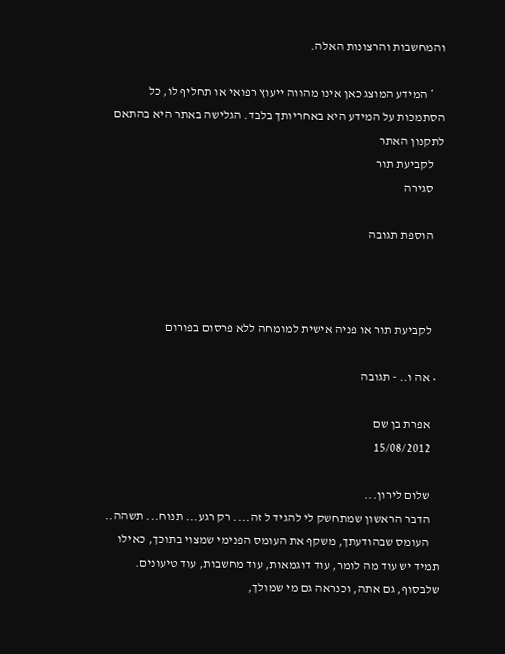והמחשבות והרצונות האלה.

    * המידע המוצג כאן אינו מהווה ייעוץ רפואי או תחליף לו, כל הסתמכות על המידע היא באחריותך בלבד. הגלישה באתר היא בהתאם לתקנון האתר
    לקביעת תור
    סגירה

    הוספת תגובה



    לקביעת תור או פניה אישית למומחה ללא פרסום בפורום

  • אה ו.. - תגובה

    אפרת בן שם
    15/08/2012

    שלום לירון...
    הדבר הראשון שמתחשק לי להגיד ל זה.... רק רגע... תנוח... תשהה..
    העומס שבהודעתך, משקף את העומס הפנימי שמצוי בתוכך, כאילו תמיד יש עוד מה לומר, עוד דוגמאות, עוד מחשבות, עוד טיעונים. שלבסוף, גם אתה, וכנראה גם מי שמולך,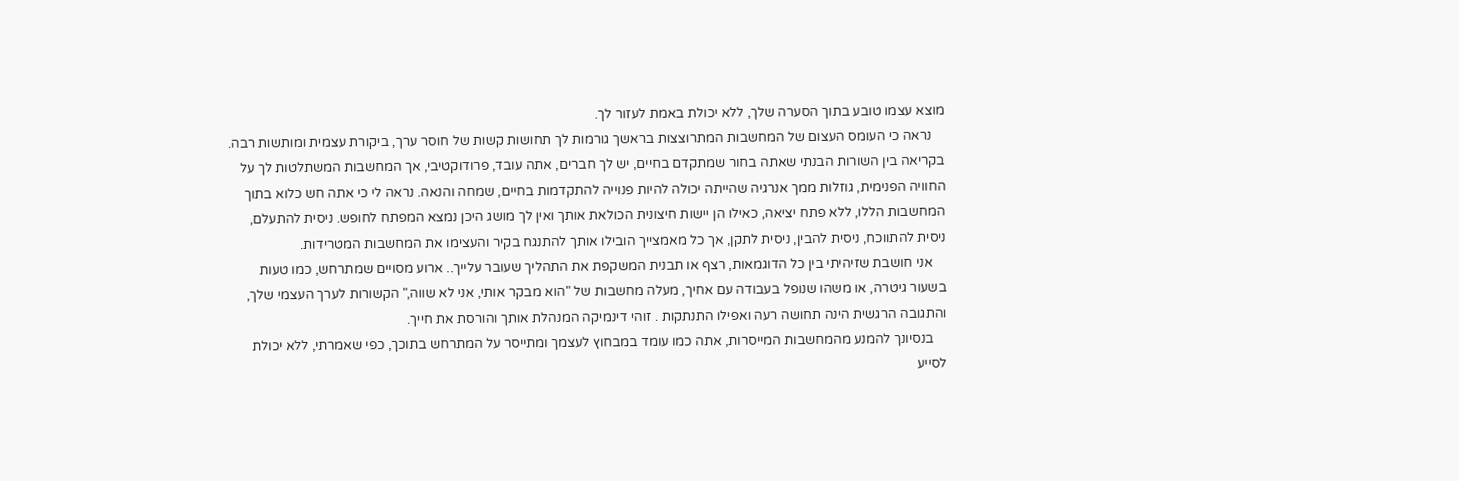מוצא עצמו טובע בתוך הסערה שלך, ללא יכולת באמת לעזור לך.
    נראה כי העומס העצום של המחשבות המתרוצצות בראשך גורמות לך תחושות קשות של חוסר ערך, ביקורת עצמית ומותשות רבה. בקריאה בין השורות הבנתי שאתה בחור שמתקדם בחיים, יש לך חברים, אתה עובד, פרודוקטיבי, אך המחשבות המשתלטות לך על החוויה הפנימית, גוזלות ממך אנרגיה שהייתה יכולה להיות פנוייה להתקדמות בחיים, שמחה והנאה. נראה לי כי אתה חש כלוא בתוך המחשבות הללו, ללא פתח יציאה, כאילו הן יישות חיצונית הכולאת אותך ואין לך מושג היכן נמצא המפתח לחופש. ניסית להתעלם, ניסית להתווכח, ניסית להבין, ניסית לתקן, אך כל מאמצייך הובילו אותך להתנגח בקיר והעצימו את המחשבות המטרידות.
    אני חושבת שזיהיתי בין כל הדוגמאות, רצף או תבנית המשקפת את התהליך שעובר עלייך.. ארוע מסויים שמתרחש, כמו טעות בשעור גיטרה, או משהו שנופל בעבודה עם אחיך, מעלה מחשבות של "הוא מבקר אותי, אני לא שווה," הקשורות לערך העצמי שלך, והתגובה הרגשית הינה תחושה רעה ואפילו התנתקות . זוהי דינמיקה המנהלת אותך והורסת את חייך.
    בנסיונך להמנע מהמחשבות המייסרות, אתה כמו עומד במבחוץ לעצמך ומתייסר על המתרחש בתוכך, כפי שאמרתי, ללא יכולת לסייע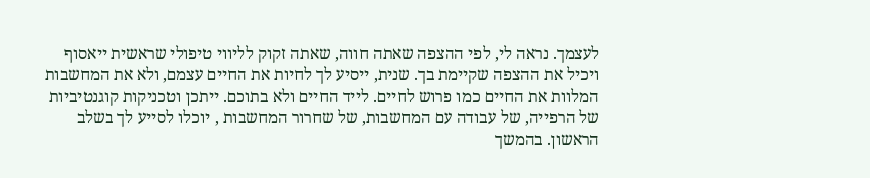לעצמך. נראה לי, לפי ההצפה שאתה חווה, שאתה זקוק לליווי טיפולי שראשית ייאסוף ויכיל את ההצפה שקיימת בך. שנית, ייסיע לך לחיות את החיים עצמם, ולא את המחשבות המלוות את החיים כמו פרוש לחיים. לייד החיים ולא בתוכם. ייתכן וטכניקות קוגנטיביות של הרפייה, של עבודה עם המחשבות, של שחרור המחשבות , יוכלו לסייע לך בשלב הראשון. בהמשך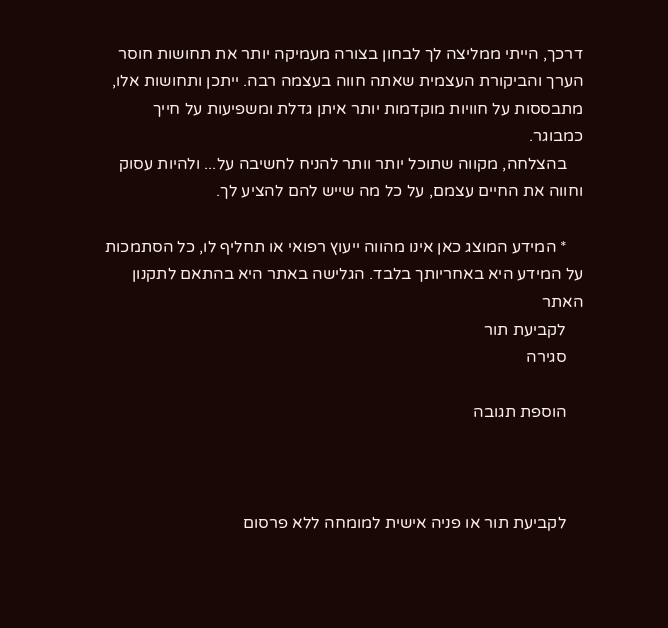דרכך, הייתי ממליצה לך לבחון בצורה מעמיקה יותר את תחושות חוסר הערך והביקורת העצמית שאתה חווה בעצמה רבה. ייתכן ותחושות אלו, מתבססות על חוויות מוקדמות יותר איתן גדלת ומשפיעות על חייך כמבוגר.
    בהצלחה, מקווה שתוכל יותר וותר להניח לחשיבה על... ולהיות עסוק וחווה את החיים עצמם, על כל מה שייש להם להציע לך.

    * המידע המוצג כאן אינו מהווה ייעוץ רפואי או תחליף לו, כל הסתמכות על המידע היא באחריותך בלבד. הגלישה באתר היא בהתאם לתקנון האתר
    לקביעת תור
    סגירה

    הוספת תגובה



    לקביעת תור או פניה אישית למומחה ללא פרסום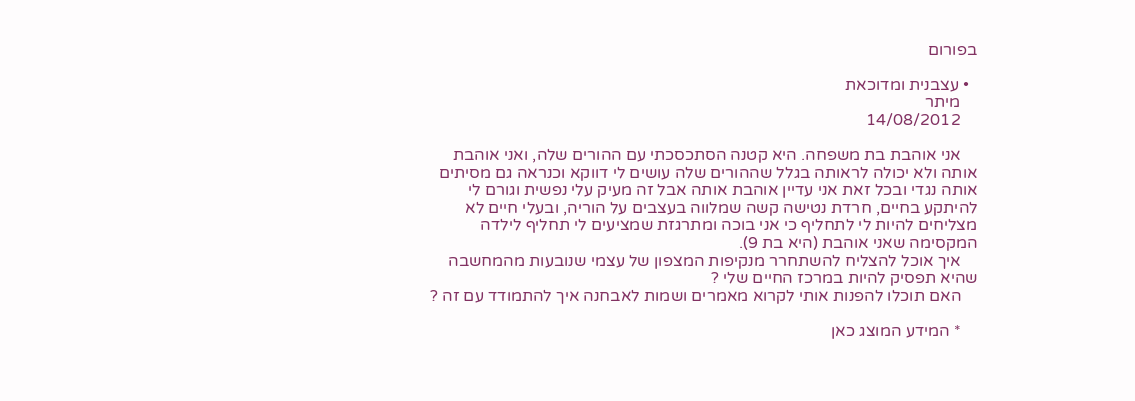בפורום

  • עצבנית ומדוכאת
    מיתר
    14/08/2012

    אני אוהבת בת משפחה. היא קטנה הסתכסכתי עם ההורים שלה, ואני אוהבת אותה ולא יכולה לראותה בגלל שההורים שלה עושים לי דווקא וכנראה גם מסיתים אותה נגדי ובכל זאת אני עדיין אוהבת אותה אבל זה מעיק עלי נפשית וגורם לי להיתקע בחיים, חרדת נטישה קשה שמלווה בעצבים על הוריה, ובעלי חיים לא מצליחים להיות לי לתחליף כי אני בוכה ומתרגזת שמציעים לי תחליף לילדה המקסימה שאני אוהבת (היא בת 9).
    איך אוכל להצליח להשתחרר מנקיפות המצפון של עצמי שנובעות מהמחשבה שהיא תפסיק להיות במרכז החיים שלי ?
    האם תוכלו להפנות אותי לקרוא מאמרים ושמות לאבחנה איך להתמודד עם זה ?

    * המידע המוצג כאן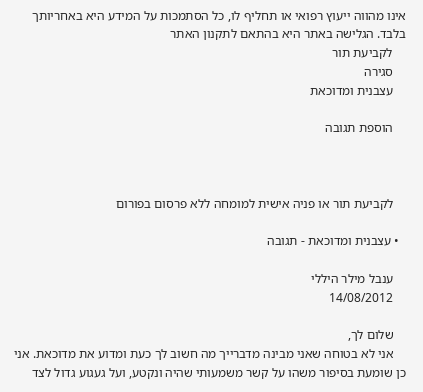אינו מהווה ייעוץ רפואי או תחליף לו, כל הסתמכות על המידע היא באחריותך בלבד. הגלישה באתר היא בהתאם לתקנון האתר
    לקביעת תור
    סגירה
    עצבנית ומדוכאת

    הוספת תגובה



    לקביעת תור או פניה אישית למומחה ללא פרסום בפורום

  • עצבנית ומדוכאת - תגובה

    ענבל מילר היללי
    14/08/2012

    שלום לך,
    אני לא בטוחה שאני מבינה מדברייך מה חשוב לך כעת ומדוע את מדוכאת. אני כן שומעת בסיפור משהו על קשר משמעותי שהיה ונקטע, ועל געגוע גדול לצד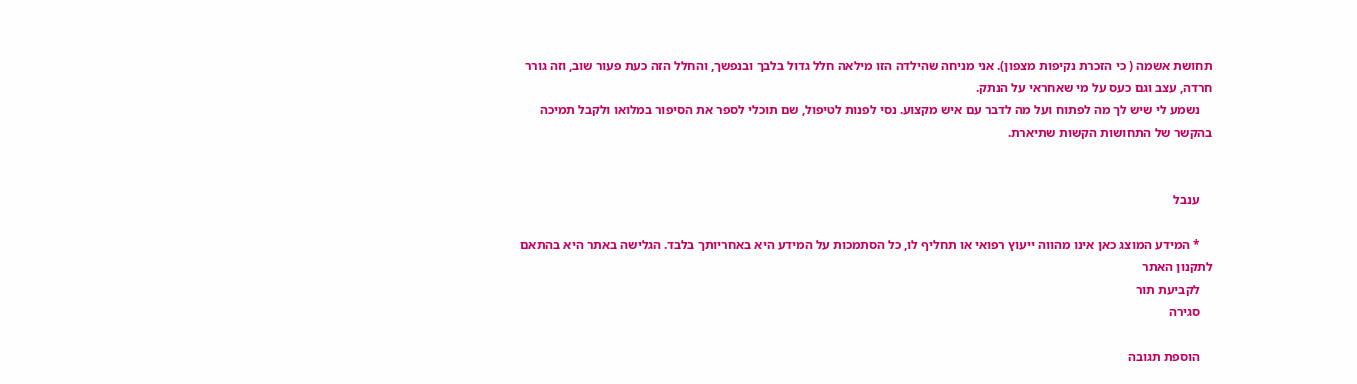תחושת אשמה ( כי הזכרת נקיפות מצפון). אני מניחה שהילדה הזו מילאה חלל גדול בלבך ובנפשך, והחלל הזה כעת פעור שוב, וזה גורר חרדה, עצב וגם כעס על מי שאחראי על הנתק.
    נשמע לי שיש לך מה לפתוח ועל מה לדבר עם איש מקצוע. נסי לפנות לטיפול, שם תוכלי לספר את הסיפור במלואו ולקבל תמיכה בהקשר של התחושות הקשות שתיארת.


    ענבל

    * המידע המוצג כאן אינו מהווה ייעוץ רפואי או תחליף לו, כל הסתמכות על המידע היא באחריותך בלבד. הגלישה באתר היא בהתאם לתקנון האתר
    לקביעת תור
    סגירה

    הוספת תגובה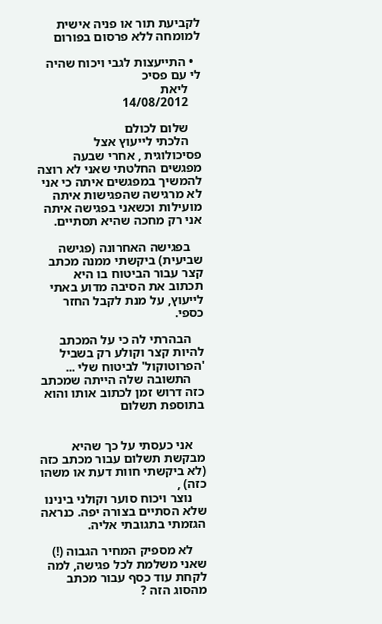לקביעת תור או פניה אישית למומחה ללא פרסום בפורום

  • התייעצות לגבי ויכוח שהיה לי עם פסיכ
    ליאת
    14/08/2012

    שלום לכולם
    הלכתי לייעוץ אצל פסיכולוגית , אחרי שבעה מפגשים החלטתי שאני לא רוצה להמשיך במפגשים איתה כי אני לא מרגישה שהפגישות איתה מועילות וכשאני בפגישה איתה אני רק מחכה שהיא תסתיים.

    בפגישה האחרונה (פגישה שביעית) ביקשתי ממנה מכתב קצר עבור הביטוח בו היא תכתוב את הסיבה מדוע באתי לייעוץ, על מנת לקבל החזר כספי.

    הבהרתי לה כי על המכתב להיות קצר וקולע רק בשביל 'הפרוטוקול' לביטוח שלי ...
    התשובה שלה הייתה שמכתב כזה דרוש זמן לכתוב אותו והוא בתוספת תשלום


    אני כעסתי על כך שהיא מבקשת תשלום עבור מכתב כזה (לא ביקשתי חוות דעת או משהו כזה) ,
    נוצר ויכוח סוער וקולני בינינו שלא הסתיים בצורה יפה. כנראה הגזמתי בתגובתי אליה.

    לא מספיק המחיר הגבוה (!) שאני משלמת לכל פגישה, למה לקחת עוד כסף עבור מכתב מהסוג הזה ?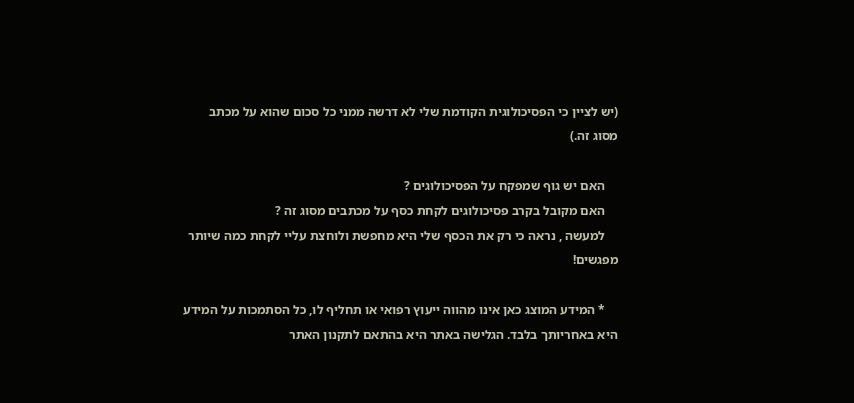(יש לציין כי הפסיכולוגית הקודמת שלי לא דרשה ממני כל סכום שהוא על מכתב מסוג זה.)

    האם יש גוף שמפקח על הפסיכולוגים ?
    האם מקובל בקרב פסיכולוגים לקחת כסף על מכתבים מסוג זה ?
    למעשה , נראה כי רק את הכסף שלי היא מחפשת ולוחצת עליי לקחת כמה שיותר מפגשים!

    * המידע המוצג כאן אינו מהווה ייעוץ רפואי או תחליף לו, כל הסתמכות על המידע היא באחריותך בלבד. הגלישה באתר היא בהתאם לתקנון האתר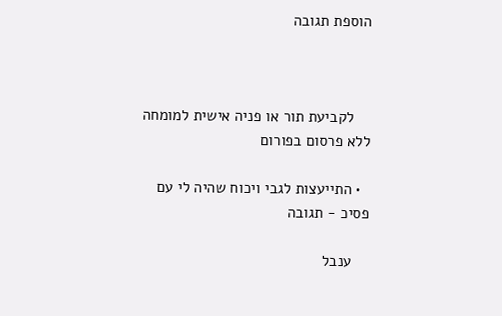הוספת תגובה



    לקביעת תור או פניה אישית למומחה ללא פרסום בפורום

  • התייעצות לגבי ויכוח שהיה לי עם פסיכ - תגובה

    ענבל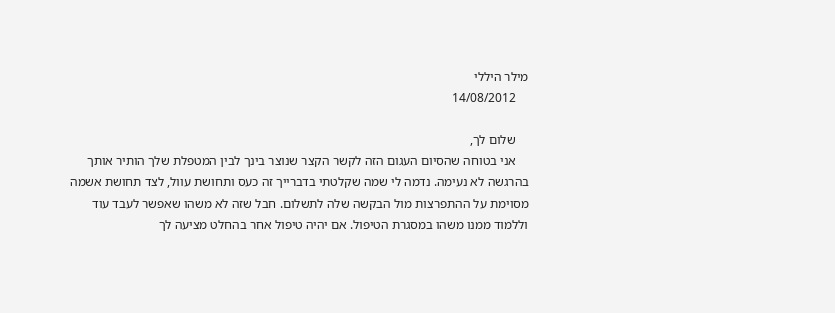מילר היללי
    14/08/2012

    שלום לך,
    אני בטוחה שהסיום העגום הזה לקשר הקצר שנוצר בינך לבין המטפלת שלך הותיר אותך בהרגשה לא נעימה. נדמה לי שמה שקלטתי בדברייך זה כעס ותחושת עוול, לצד תחושת אשמה מסוימת על ההתפרצות מול הבקשה שלה לתשלום. חבל שזה לא משהו שאפשר לעבד עוד וללמוד ממנו משהו במסגרת הטיפול. אם יהיה טיפול אחר בהחלט מציעה לך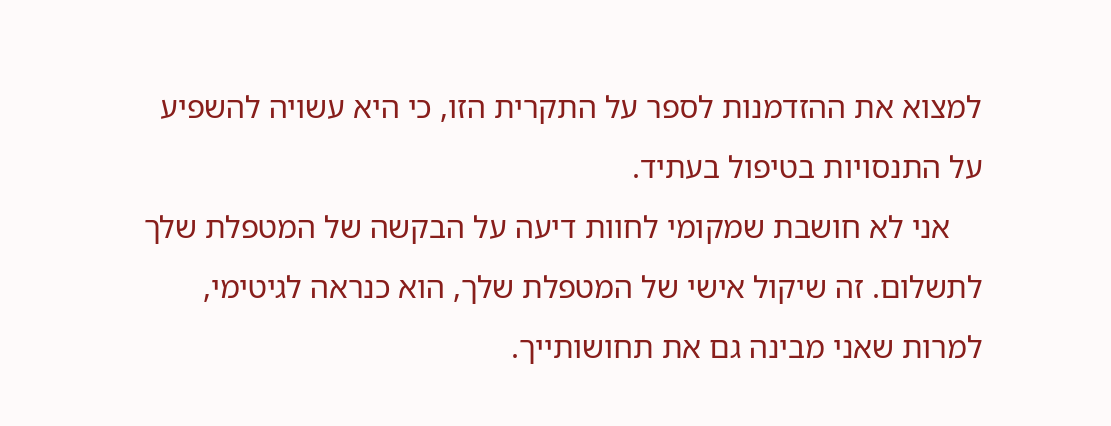למצוא את ההזדמנות לספר על התקרית הזו, כי היא עשויה להשפיע על התנסויות בטיפול בעתיד.
    אני לא חושבת שמקומי לחוות דיעה על הבקשה של המטפלת שלך לתשלום. זה שיקול אישי של המטפלת שלך, הוא כנראה לגיטימי, למרות שאני מבינה גם את תחושותייך.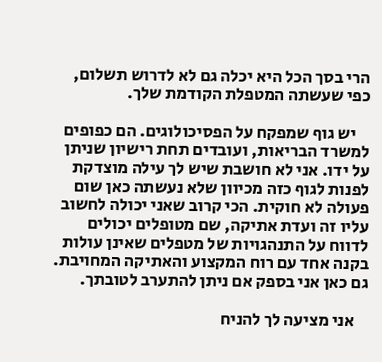הרי בסך הכל היא יכלה גם לא לדרוש תשלום, כפי שעשתה המטפלת הקודמת שלך.

    יש גוף שמפקח על הפסיכולוגים. הם כפופים למשרד הבריאות, ועובדים תחת רישיון שניתן על ידו. אני לא חושבת שיש לך עילה מוצדקת לפנות לגוף כזה מכיוון שלא נעשתה כאן שום פעולה לא חוקית. הכי קרוב שאני יכולה לחשוב עליו זה ועדת אתיקה, שם מטופלים יכולים לדווח על התנהגויות של מטפלים שאינן עולות בקנה אחד עם רוח המקצוע והאתיקה המחויבת. גם כאן אני בספק אם ניתן להתערב לטובתך.

    אני מציעה לך להניח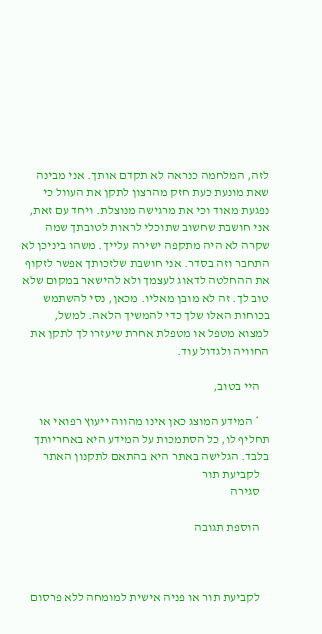לזה, המלחמה כנראה לא תקדם אותך. אני מבינה שאת מונעת כעת חזק מהרצון לתקן את העוול כי נפגעת מאוד וכי את מרגישה מנוצלת. ויחד עם זאת, אני חושבת שחשוב שתוכלי לראות לטובתך שמה שקרה לא היה מתקפה ישירה עלייך. משהו ביניכן לא התחבר וזה בסדר. אני חושבת שלזכותך אפשר לזקוף את ההחלטה לדאוג לעצמך ולא להישאר במקום שלא טוב לך. זה לא מובן מאליו. מכאן, נסי להשתמש בכוחות האלו שלך כדי להמשיך הלאה. למשל, למצוא מטפל או מטפלת אחרת שיעזרו לך לתקן את החוויה ולגדול עוד.

    היי בטוב,

    * המידע המוצג כאן אינו מהווה ייעוץ רפואי או תחליף לו, כל הסתמכות על המידע היא באחריותך בלבד. הגלישה באתר היא בהתאם לתקנון האתר
    לקביעת תור
    סגירה

    הוספת תגובה



    לקביעת תור או פניה אישית למומחה ללא פרסום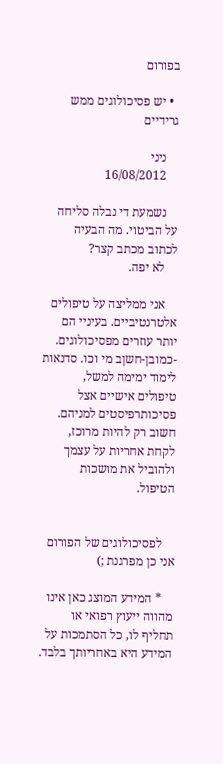בפורום

  • יש פסיכולוגים ממש גרידיים

    ניני
    16/08/2012

    נשמעת די נבלה סליחה על הביטוי. מה הבעיה לכתוב מכתב קצר?
    לא יפה.

    אני ממליצה על טיפולים אלטרנטיביים. בעיניי הם יותר עוזרים מפסיכולוגים. -כמובן-חשןב מי וכו. סדנאות לימוד ימימה למשל, טיפולים אישיים אצל פסיכותרפיסטים למניהם. חשוב רק להיות מרוכז, לקחת אחריות על עצמך ולהוביל את מושכות הטיפול.


    לפסיכולוגים של הפורום אני כן מפרגנת ;)

    * המידע המוצג כאן אינו מהווה ייעוץ רפואי או תחליף לו, כל הסתמכות על המידע היא באחריותך בלבד.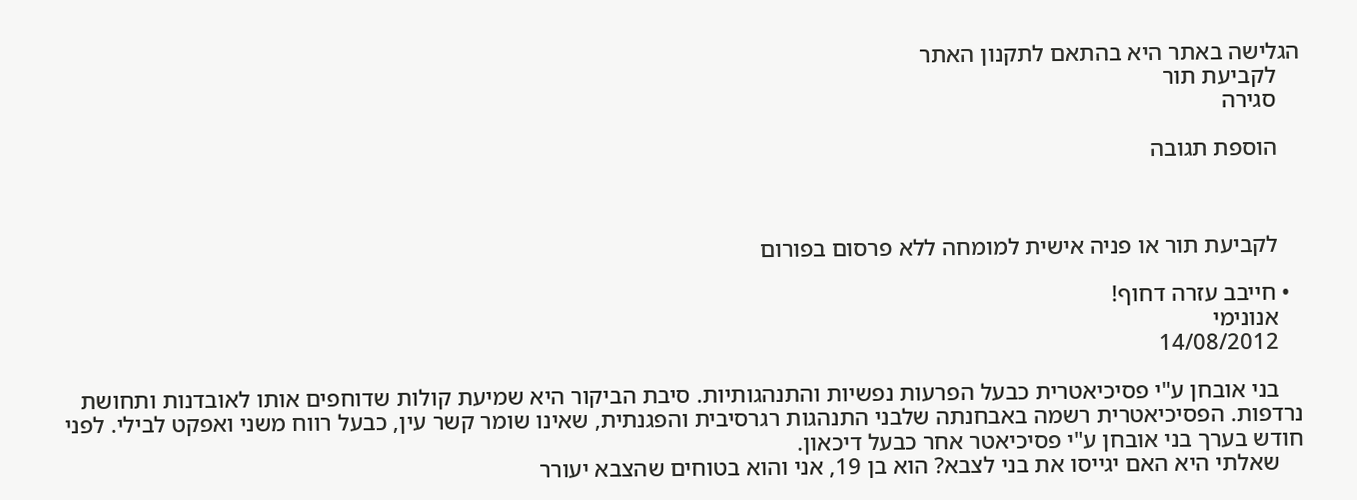הגלישה באתר היא בהתאם לתקנון האתר
    לקביעת תור
    סגירה

    הוספת תגובה



    לקביעת תור או פניה אישית למומחה ללא פרסום בפורום

  • חייבב עזרה דחוף!
    אנונימי
    14/08/2012

    בני אובחן ע"י פסיכיאטרית כבעל הפרעות נפשיות והתנהגותיות. סיבת הביקור היא שמיעת קולות שדוחפים אותו לאובדנות ותחושת נרדפות. הפסיכיאטרית רשמה באבחנתה שלבני התנהגות רגרסיבית והפגנתית, שאינו שומר קשר עין, כבעל רווח משני ואפקט לבילי. לפני חודש בערך בני אובחן ע"י פסיכיאטר אחר כבעל דיכאון.
    שאלתי היא האם יגייסו את בני לצבא? הוא בן 19, אני והוא בטוחים שהצבא יעורר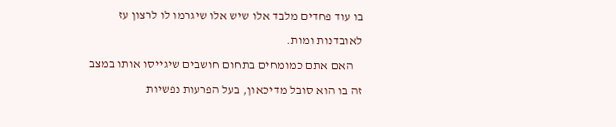בו עוד פחדים מלבד אלו שיש אלו שיגרמו לו לרצון עז לאובדנות ומות.
    האם אתם כמומחים בתחום חושבים שיגייסו אותו במצב זה בו הוא סובל מדיכאון, בעל הפרעות נפשיות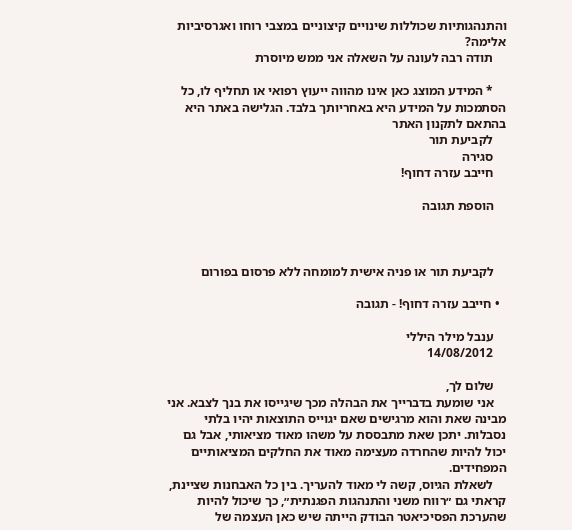והתנהגותיות שכוללות שינויים קיצוניים במצבי רוחו ואגרסיביות אלימה?
    תודה רבה לעונה על השאלה אני ממש מיוסרת

    * המידע המוצג כאן אינו מהווה ייעוץ רפואי או תחליף לו, כל הסתמכות על המידע היא באחריותך בלבד. הגלישה באתר היא בהתאם לתקנון האתר
    לקביעת תור
    סגירה
    חייבב עזרה דחוף!

    הוספת תגובה



    לקביעת תור או פניה אישית למומחה ללא פרסום בפורום

  • חייבב עזרה דחוף! - תגובה

    ענבל מילר היללי
    14/08/2012

    שלום לך,
    אני שומעת בדברייך את הבהלה מכך שיגייסו את בנך לצבא. אני מבינה שאת והוא מרגישים שאם יגוייס התוצאות יהיו בלתי נסבלות. יתכן שאת מתבססת על משהו מאוד מציאותי, אבל גם יכול להיות שהחרדה מעצימה מאוד את החלקים המציאותיים המפחידים.
    לשאלת הגיוס, קשה לי מאוד להעריך. בין כל האבחנות שציינת, קראתי גם ״רווח משני והתנהגות הפגנתית״, כך שיכול להיות שהערכת הפסיכיאטר הבודק הייתה שיש כאן העצמה של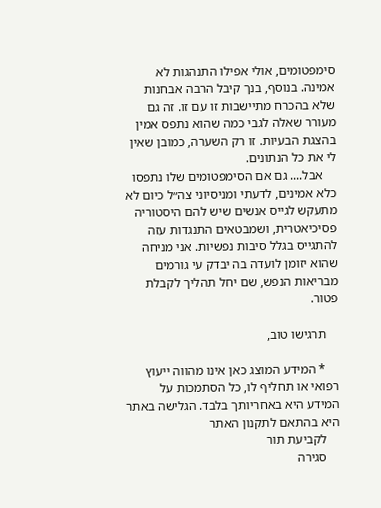סימפטומים, אולי אפילו התנהגות לא אמינה. בנוסף, בנך קיבל הרבה אבחנות שלא בהכרח מתיישבות זו עם זו. זה גם מעורר שאלה לגבי כמה שהוא נתפס אמין בהצגת הבעיות. זו רק השערה, כמובן שאין לי את כל הנתונים.
    אבל.... גם אם הסימפטומים שלו נתפסו כלא אמינים, לדעתי ומניסיוני צה״ל כיום לא מתעקש לגייס אנשים שיש להם היסטוריה פסיכיאטרית, ושמבטאים התנגדות עזה להתגייס בגלל סיבות נפשיות. אני מניחה שהוא יזומן לועדה בה יבדק עי גורמים מבריאות הנפש, שם יחל תהליך לקבלת פטור.

    תרגישו טוב,

    * המידע המוצג כאן אינו מהווה ייעוץ רפואי או תחליף לו, כל הסתמכות על המידע היא באחריותך בלבד. הגלישה באתר היא בהתאם לתקנון האתר
    לקביעת תור
    סגירה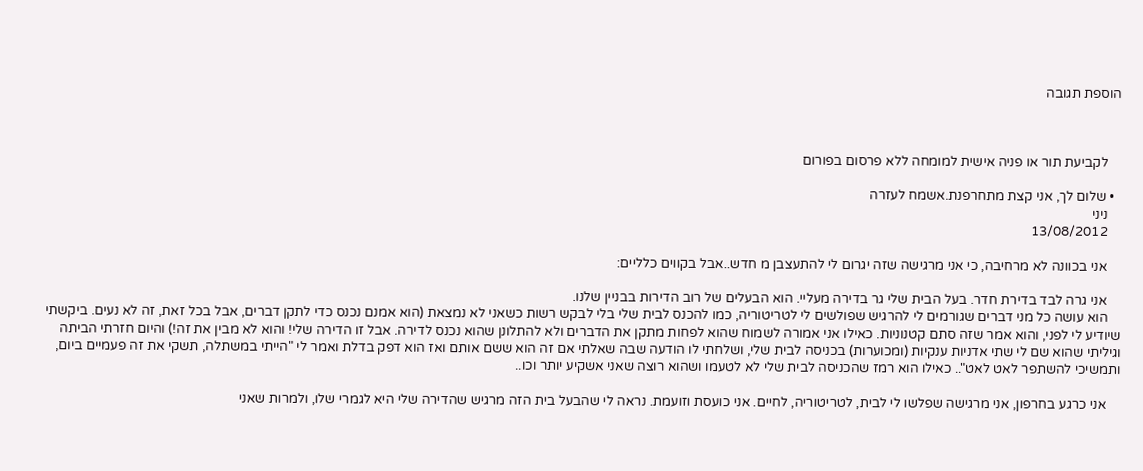הוספת תגובה



    לקביעת תור או פניה אישית למומחה ללא פרסום בפורום

  • שלום לך, אני קצת מתחרפנת.אשמח לעזרה
    ניני
    13/08/2012

    אני בכוונה לא מרחיבה, כי אני מרגישה שזה יגרום לי להתעצבן מ חדש..אבל בקווים כלליים:

    אני גרה לבד בדירת חדר. בעל הבית שלי גר בדירה מעליי. הוא הבעלים של רוב הדירות בבניין שלנו.
    הוא עושה כל מני דברים שגורמים לי להרגיש שפולשים לי לטריטוריה, כמו להכנס לבית שלי בלי לבקש רשות כשאני לא נמצאת (הוא אמנם נכנס כדי לתקן דברים, אבל בכל זאת, זה לא נעים. ביקשתי שיודיע לי לפני, והוא אמר שזה סתם קטנוניות. כאילו אני אמורה לשמוח שהוא לפחות מתקן את הדברים ולא להתלונן שהוא נכנס לדירה. אבל זו הדירה שלי! והוא לא מבין את זה!) והיום חזרתי הביתה וגיליתי שהוא שם לי שתי אדניות ענקיות (ומכוערות) בכניסה לבית שלי, ושלחתי לו הודעה שבה שאלתי אם זה הוא ששם אותם ואז הוא דפק בדלת ואמר לי "הייתי במשתלה, תשקי את זה פעמיים ביום, ותמשיכי להשתפר לאט לאט".. כאילו הוא רמז שהכניסה לבית שלי לא לטעמו ושהוא רוצה שאני אשקיע יותר וכו..

    אני כרגע בחרפון, אני מרגישה שפלשו לי לבית, לטריטוריה, לחיים. אני כועסת וזועמת. נראה לי שהבעל בית הזה מרגיש שהדירה שלי היא לגמרי שלו, ולמרות שאני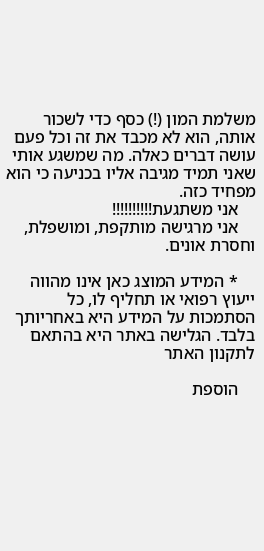משלמת המון (!) כסף כדי לשכור אותה, הוא לא מכבד את זה וכל פעם עושה דברים כאלה. מה שמשגע אותי שאני תמיד מגיבה אליו בכניעה כי הוא מפחיד כזה.
    אני משתגעת!!!!!!!!!!
    אני מרגישה מותקפת, ומושפלת, וחסרת אונים.

    * המידע המוצג כאן אינו מהווה ייעוץ רפואי או תחליף לו, כל הסתמכות על המידע היא באחריותך בלבד. הגלישה באתר היא בהתאם לתקנון האתר

    הוספת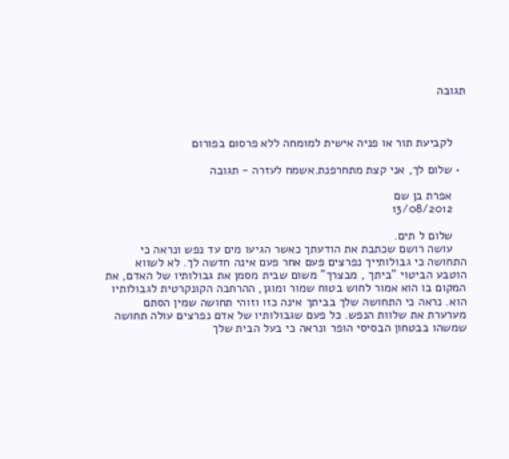תגובה



    לקביעת תור או פניה אישית למומחה ללא פרסום בפורום

  • שלום לך, אני קצת מתחרפנת.אשמח לעזרה - תגובה

    אפרת בן שם
    13/08/2012

    שלום ל תים.
    עושה רושם שכתבת את הודעתך כאשר הגיעו מים עד נפש ונראה כי התחושה כי גבולותייך נפרצים פעם אחר פעם אינה חדשה לך. לא לשווא הוטבע הביטוי "ביתך , מבצרך" משום שבית מסמן את גבולותיו של האדם, את המקום בו הוא אמור לחוש בטוח שמור ומוגן, ההרחבה הקונקרטית לגבולותיו הוא. נראה כי התחושה שלך בביתך אינה כזו וזוהי תחושה שמין הסתם מערערת את שלוות הנפש. כל פעם שגבולותיו של אדם נפרצים עולה תחושה שמשהו בבטחון הבסיסי הופר ונראה כי בעל הבית שלך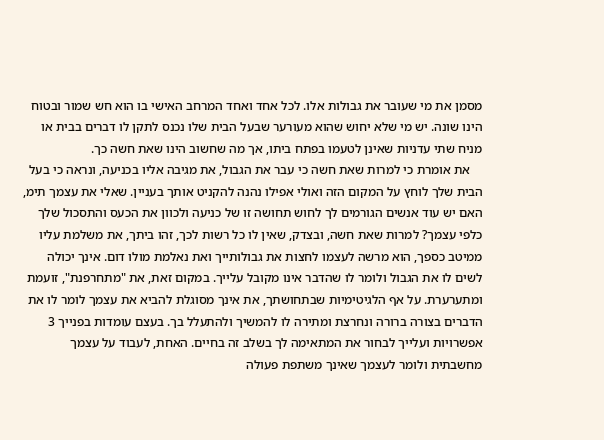מסמן את מי שעובר את גבולות אלו. לכל אחד ואחד המרחב האישי בו הוא חש שמור ובטוח הינו שונה. יש מי שלא יחוש שהוא מעורער שבעל הבית שלו נכנס לתקן לו דברים בבית או מניח שתי עדניות שאינן לטעמו בפתח ביתו, אך מה שחשוב הינו שאת חשה כך.
    את אומרת כי למרות שאת חשה כי עבר את הגבול, את מגיבה אליו בכניעה, ונראה כי בעל הבית שלך לוחץ על המקום הזה ואולי אפילו נהנה להקניט אותך בעניין. שאלי את עצמך תימ, האם יש עוד אנשים הגורמים לך לחוש תחושה זו של כניעה ולכוון את הכעס והתסכול שלך כלפי עצמך? למרות שאת חשה, ובצדק, שאין לו כל רשות לכך, זהו ביתך, את משלמת עליו ממיטב כספך, הוא מרשה לעצמו לחצות את גבולותייך ואת נאלמת מולו דום. אינך יכולה לשים לו את הגבול ולומר לו שהדבר אינו מקובל עלייך. במקום זאת, את "מתחרפנת", זועמת ומתערערת. על אף הלגיטימיות שבתחושתך, את אינך מסוגלת להביא את עצמך לומר לו את הדברים בצורה ברורה ונחרצת ומתירה לו להמשיך ולהתעלל בך. בעצם עומדות בפנייך 3 אפשרויות ועלייך לבחור את המתאימה לך בשלב זה בחיים. האחת, לעבוד על עצמך מחשבתית ולומר לעצמך שאינך משתפת פעולה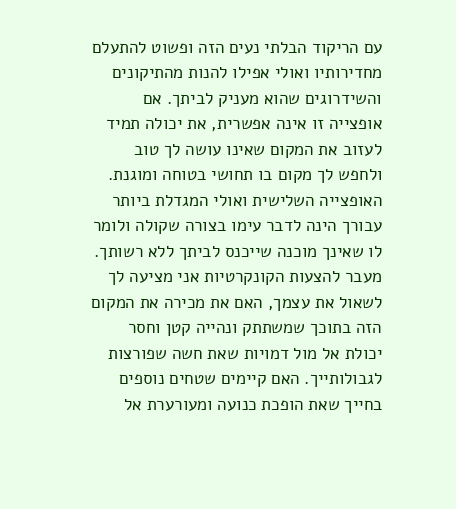עם הריקוד הבלתי נעים הזה ופשוט להתעלם מחדירותיו ואולי אפילו להנות מהתיקונים והשידרוגים שהוא מעניק לביתך. אם אופצייה זו אינה אפשרית, את יכולה תמיד לעזוב את המקום שאינו עושה לך טוב ולחפש לך מקום בו תחושי בטוחה ומוגנת. האופצייה השלישית ואולי המגדלת ביותר עבורך הינה לדבר עימו בצורה שקולה ולומר לו שאינך מוכנה שייכנס לביתך ללא רשותך. מעבר להצעות הקונקרטיות אני מציעה לך לשאול את עצמך, האם את מכירה את המקום הזה בתוכך שמשתתק ונהייה קטן וחסר יכולת אל מול דמויות שאת חשה שפורצות לגבולותייך. האם קיימים שטחים נוספים בחייך שאת הופכת כנועה ומעורערת אל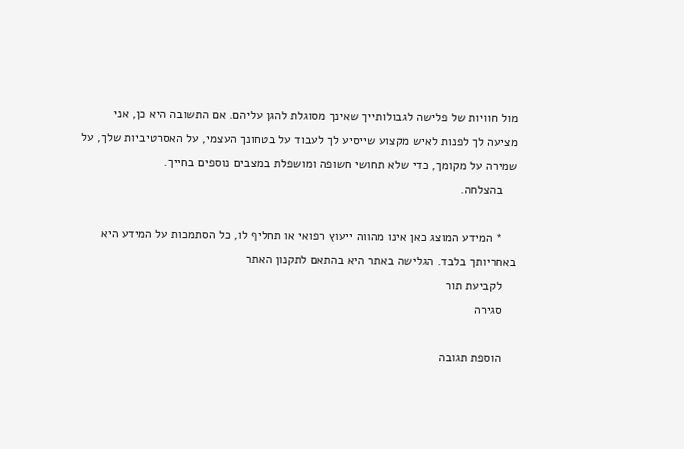מול חוויות של פלישה לגבולותייך שאינך מסוגלת להגן עליהם. אם התשובה היא כן, אני מציעה לך לפנות לאיש מקצוע שייסיע לך לעבוד על בטחונך העצמי, על האסרטיביות שלך, על שמירה על מקומך, כדי שלא תחושי חשופה ומושפלת במצבים נוספים בחייך.
    בהצלחה.

    * המידע המוצג כאן אינו מהווה ייעוץ רפואי או תחליף לו, כל הסתמכות על המידע היא באחריותך בלבד. הגלישה באתר היא בהתאם לתקנון האתר
    לקביעת תור
    סגירה

    הוספת תגובה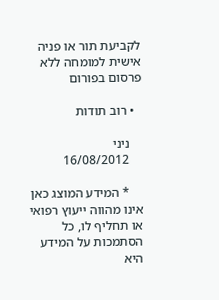לקביעת תור או פניה אישית למומחה ללא פרסום בפורום

  • רוב תודות

    ניני
    16/08/2012

    * המידע המוצג כאן אינו מהווה ייעוץ רפואי או תחליף לו, כל הסתמכות על המידע היא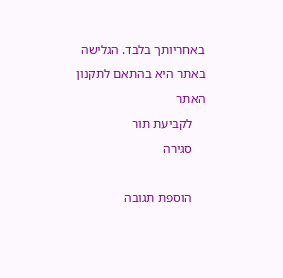באחריותך בלבד. הגלישה באתר היא בהתאם לתקנון האתר
    לקביעת תור
    סגירה

    הוספת תגובה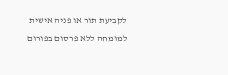לקביעת תור או פניה אישית למומחה ללא פרסום בפורום